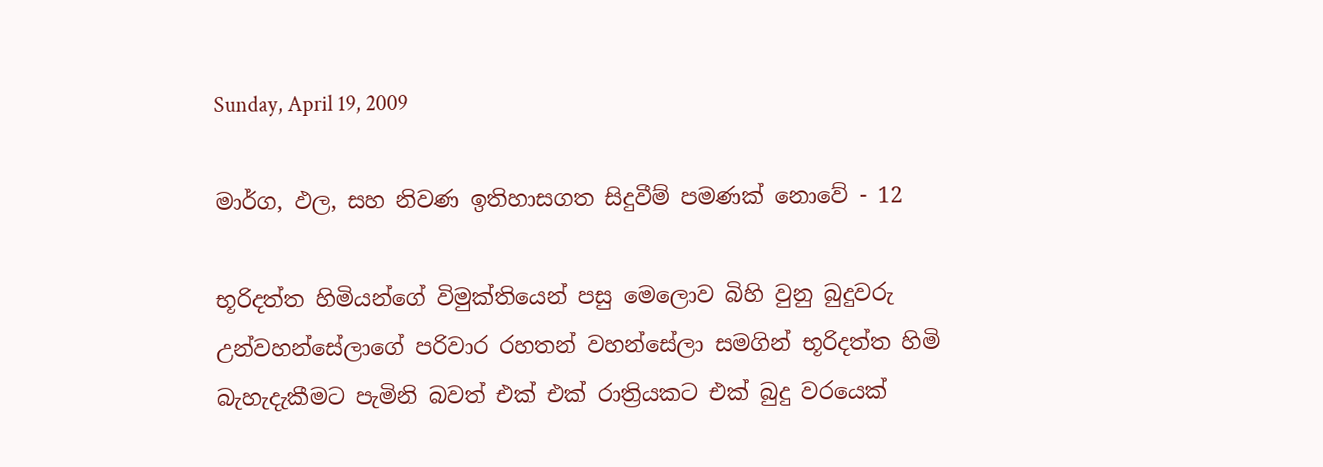Sunday, April 19, 2009

මාර්ග, ඵල, සහ නිවණ ඉතිහාසගත සිදුවීම් පමණක් නොවේ - 12

භූරිදත්ත හිමියන්ගේ විමුක්තියෙන් පසු මෙලොව බිහි වුනු බුදුවරු උන්වහන්සේලාගේ පරිවාර රහතන් වහන්සේලා සමගින් භූරිදත්ත හිමි බැහැදැකීමට පැමිනි බවත් එක් එක් රාත්‍රියකට එක් බුදු වරයෙක්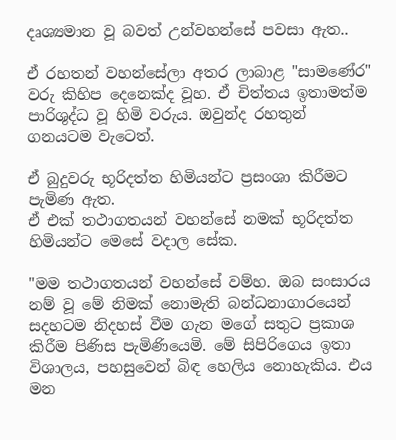දෘශ්‍යමාන වූ බවත් උන්වහන්සේ පවසා ඇත..

ඒ රහතන් වහන්සේලා අතර ලාබාළ "සාමණේර" වරු කිහිප දෙනෙක්ද වූහ. ඒ චිත්තය ඉතාමත්ම පාරිශුද්ධ වූ හිමි වරුය. ඔවුන්ද රහතුන් ගනයටම වැටෙත්.

ඒ බුදුවරු භූරිදත්ත හිමියන්ට ප්‍රසංශා කිරීමට පැමිණ ඇත.
ඒ එක් තථාගතයන් වහන්සේ නමක් භූරිදත්ත හිමියන්ට මෙසේ වදාල සේක.

"මම තථාගතයන් වහන්සේ වම්හ. ඔබ සංසාරය නම් වූ මේ නිමක් නොමැති බන්ධනාගාරයෙන් සදහටම නිදහස් වීම ගැන මගේ සතුට ප්‍රකාශ කිරීම පිණිස පැමිණියෙමි. මේ සිපිරිගෙය ඉතා විශාලය, පහසුවෙන් බිඳ හෙලිය නොහැකිය. එය මන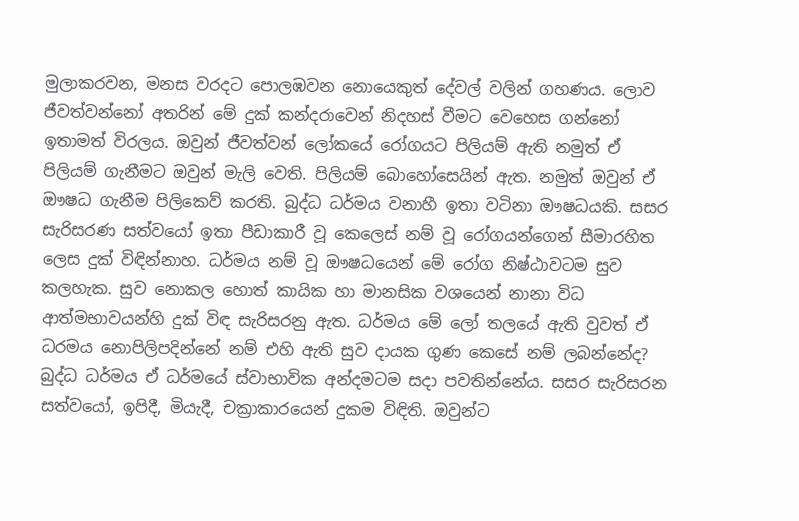මුලාකරවන, මනස වරදට පොලඹවන නොයෙකුත් දේවල් වලින් ගහණය. ලොව ජීවත්වන්නෝ අතරින් මේ දුක් කන්දරාවෙන් නිදහස් වීමට වෙහෙස ගන්නෝ ඉතාමත් විරලය. ඔවුන් ජීවත්වන් ලෝකයේ රෝගයට පිලියම් ඇති නමුත් ඒ පිලියම් ගැනීමට ඔවුන් මැලි වෙති. පිලියම් බොහෝසෙයින් ඇත. නමුත් ඔවුන් ඒ ඖෂධ ගැනීම පිලිකෙව් කරති. බුද්ධ ධර්මය වනාහී ඉතා වටිනා ඖෂධයකි. සසර සැරිසරණ සත්වයෝ ඉතා පීඩාකාරී වූ කෙලෙස් නම් වූ රෝගයන්ගෙන් සීමාරහිත ලෙස දුක් විඳින්නාහ. ධර්මය නම් වූ ඖෂධයෙන් මේ රෝග නිෂ්ඨාවටම සුව කලහැක. සුව නොකල හොත් කායික හා මානසික වශයෙන් නානා විධ ආත්මභාවයන්හි දුක් විඳ සැරිසරනු ඇත. ධර්මය මේ ලෝ තලයේ ඇති වුවත් ඒ ධරමය නොපිලිපදින්නේ නම් එහි ඇති සුව දායක ගුණ කෙසේ නම් ලබන්නේද? බුද්ධ ධර්මය ඒ ධර්මයේ ස්වාභාවික අන්දමටම සදා පවතින්නේය. සසර සැරිසරන සත්වයෝ, ඉපිදී, මියැදී, චක්‍රාකාරයෙන් දුකම විඳිති. ඔවුන්ට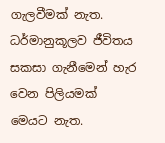ගැලවීමක් නැත. ධර්මානුකූලව ජීවිතය සකසා ගැනීමෙන් හැර වෙන පිලියමක් මෙයට නැත.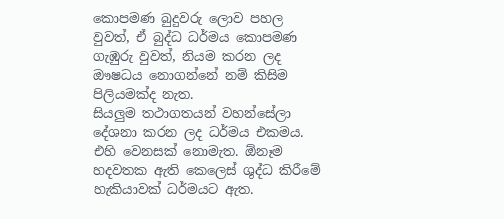කොපමණ බුදුවරු ලොව පහල වුවත්, ඒ බුද්ධ ධර්මය කොපමණ ගැඹුරු වුවත්, නියම කරන ලද ඖෂධය නොගන්නේ නම් කිසිම පිලියමක්ද නැත.
සියලුම තථාගතයන් වහන්සේලා දේශනා කරන ලද ධර්මය එකමය. එහි වෙනසක් නොමැත. ඕනෑම හදවතක ඇති කෙලෙස් ශුද්ධ කිරීමේ හැකියාවක් ධර්මයට ඇත.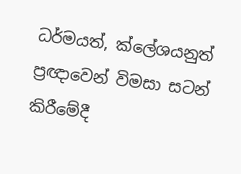ධර්මයත්, ක්ලේශයනුත් ප්‍රඥාවෙන් විමසා සටන් කිරීමේදී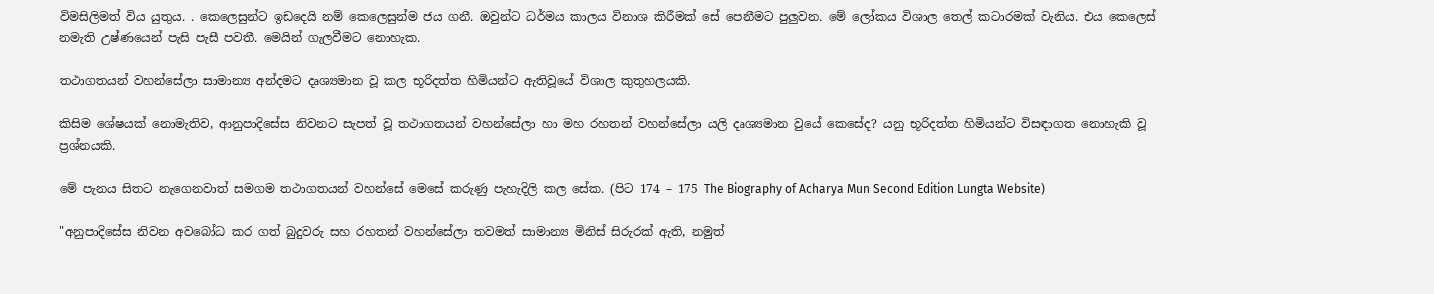විමසිලිමත් විය යුතුය. . කෙලෙසුන්ට ඉඩදෙයි නම් කෙලෙසුන්ම ජය ගනී. ඔවුන්ට ධර්මය කාලය විනාශ කිරීමක් සේ පෙනීමට පුලුවන. මේ ලෝකය විශාල තෙල් කටාරමක් වැනිය. එය කෙලෙස් නමැති උෂ්ණයෙන් පැසි පැසී පවතී. මෙයින් ගැලවීමට නොහැක.

තථාගතයන් වහන්සේලා සාමාන්‍ය අන්දමට දෘශ්‍යමාන වූ කල භූරිදත්ත හිමියන්ට ඇතිවූයේ විශාල කුතුහලයකි.

කිසිම ශේෂයක් නොමැතිව, ආනුපාදිසේස නිවනට සැපත් වූ තථාගතයන් වහන්සේලා හා මහ රහතන් වහන්සේලා යලි දෘශ්‍යමාන වුයේ කෙසේද? යනු භූරිදත්ත හිමියන්ට විසඳාගත නොහැකි වූ ප්‍රශ්නයකි.

මේ පැනය සිතට නැගෙනවාත් සමගම තථාගතයන් වහන්සේ මෙසේ කරුණු පැහැදිලි කල සේක. (පිට 174 – 175 The Biography of Acharya Mun Second Edition Lungta Website)

"අනුපාදිසේස නිවන අවබෝධ කර ගත් බුදුවරු සහ රහතන් වහන්සේලා තවමත් සාමාන්‍ය මිනිස් සිරුරක් ඇති, නමුත්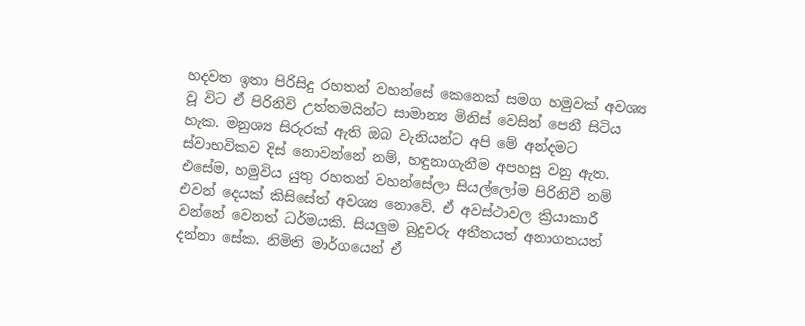හදවත ඉතා පිරිසිදු රහතන් වහන්සේ කෙනෙක් සමග හමුවක් අවශ්‍ය වූ විට ඒ පිරිනිවි උත්තමයින්ට සාමාන්‍ය මිනිස් වෙසින් පෙනී සිටිය හැක. මනුශ්‍ය සිරුරක් ඇති ඔබ වැනියන්ට අපි මේ අන්දමට ස්වාභවිකව දිස් නොවන්නේ නම්, හඳුනාගැනීම අපහසු වනු ඇත. එසේම, හමුවිය යුතු රහතන් වහන්සේලා සියල්ලෝම පිරිනිවී නම් එවන් දෙයක් කිසිසේත් අවශ්‍ය නොවේ. ඒ අවස්ථාවල ක්‍රියාකාරී වන්නේ වෙනත් ධර්මයකි. සියලුම බුදුවරු අතීතයත් අනාගතයත් දන්නා සේක. නිමිති මාර්ගයෙන් ඒ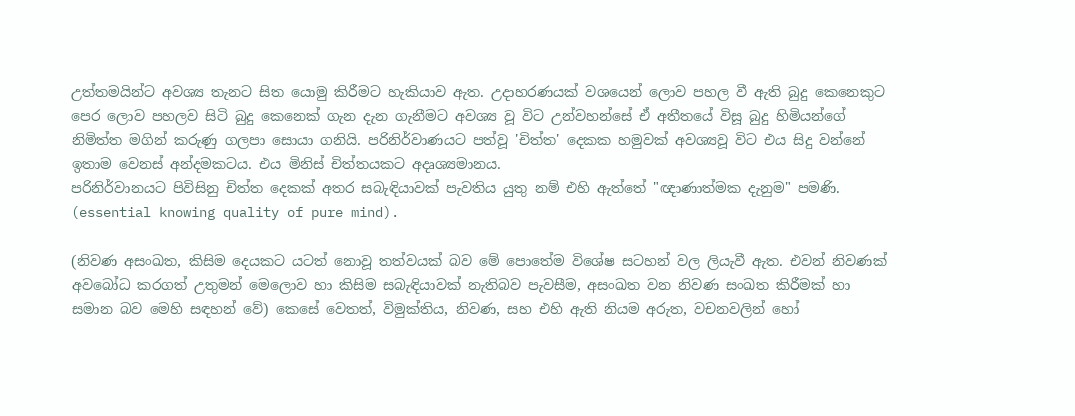උත්තමයින්ට අවශ්‍ය තැනට සිත යොමු කිරීමට හැකියාව ඇත. උදාහරණයක් වශයෙන් ලොව පහල වී ඇති බුදු කෙනෙකුට පෙර ලොව පහලව සිටි බුදු කෙනෙක් ගැන දැන ගැනීමට අවශ්‍ය වූ විට උන්වහන්සේ ඒ අතීතයේ විසූ බුදු හිමියන්ගේ නිමිත්ත මගින් කරුණු ගලපා සොයා ගනියි. පරිනිර්වාණයට පත්වූ 'චිත්ත' දෙකක හමුවක් අවශ්‍යවූ විට එය සිදු වන්නේ ඉතාම වෙනස් අන්දමකටය. එය මිනිස් චිත්තයකට අදෘශ්‍යමානය.
පරිනිර්වානයට පිවිසිනු චිත්ත දෙකක් අතර සබැඳියාවක් පැවතිය යුතු නම් එහි ඇත්තේ "ඥාණාත්මක දැනුම" පමණි. (essential knowing quality of pure mind).

(නිවණ අසංඛත, කිසිම දෙයකට යටත් නොවූ තත්වයක් බව මේ පොතේම විශේෂ සටහන් වල ලියැවී ඇත. එවන් නිවණක් අවබෝධ කරගත් උතුමන් මෙලොව හා කිසිම සබැඳියාවක් නැතිබව පැවසීම, අසංඛත වන නිවණ සංඛත කිරීමක් හා සමාන බව මෙහි සඳහන් වේ) කෙසේ වෙතත්, විමුක්තිය, නිවණ, සහ එහි ඇති නියම අරුත, වචනවලින් හෝ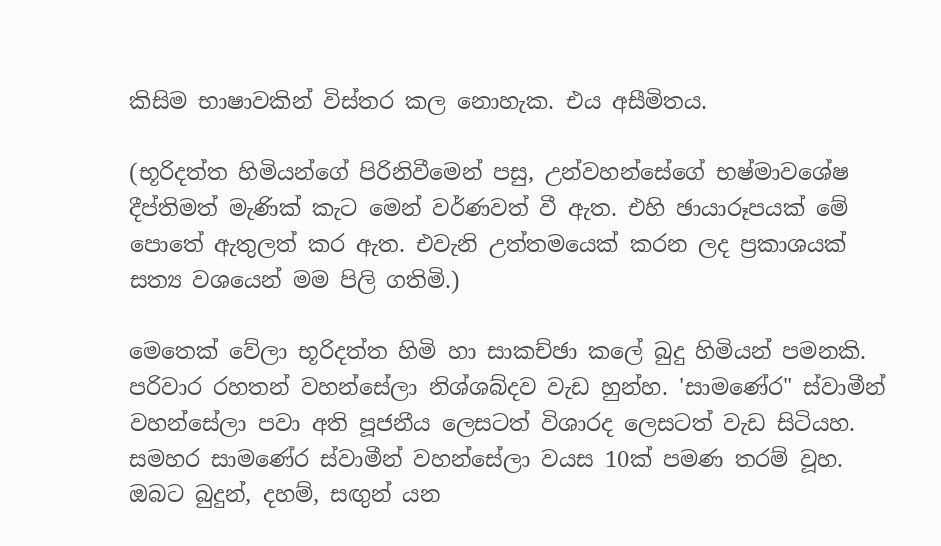කිසිම භාෂාවකින් විස්තර කල නොහැක. එය අසීමිතය.

(භූරිදත්ත හිමියන්ගේ පිරිනිවීමෙන් පසු, උන්වහන්සේගේ භෂ්මාවශේෂ දීප්තිමත් මැණික් කැට මෙන් වර්ණවත් වී ඇත. එහි ඡායාරූපයක් මේ පොතේ ඇතුලත් කර ඇත. එවැනි උත්තමයෙක් කරන ලද ප්‍රකාශයක් සත්‍ය වශයෙන් මම පිලි ගතිමි.)

මෙතෙක් වේලා භූරිදත්ත හිමි හා සාකච්ඡා කලේ බුදු හිමියන් පමනකි. පරිවාර රහතන් වහන්සේලා නිශ්ශබ්දව වැඩ හුන්හ. 'සාමණේර" ස්වාමීන් වහන්සේලා පවා අති පූජනීය ලෙසටත් විශාරද ලෙසටත් වැඩ සිටියහ. සමහර සාමණේර ස්වාමීන් වහන්සේලා වයස 10ක් පමණ තරම් වූහ.
ඔබට බුදුන්, දහම්, සඟුන් යන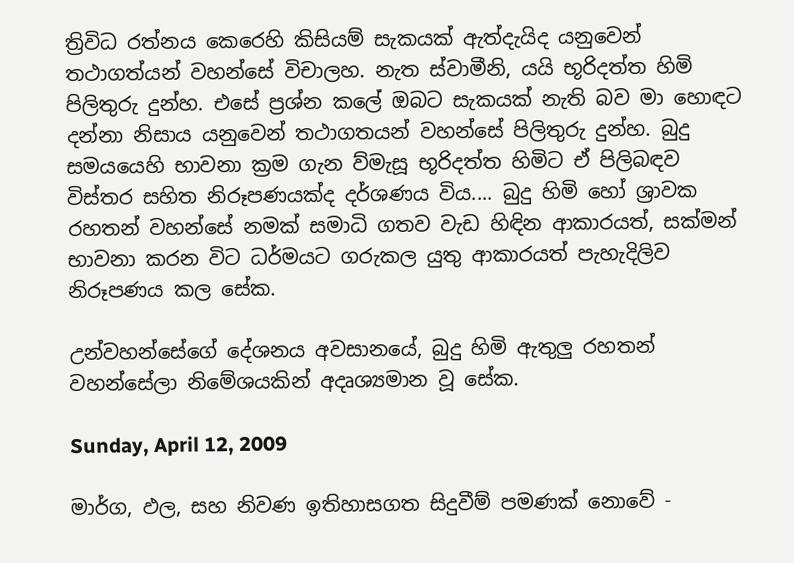ත්‍රිවිධ රත්නය කෙරෙහි කිසියම් සැකයක් ඇත්දැයිද යනුවෙන් තථාගත්යන් වහන්සේ විචාලහ. නැත ස්වාමීනි, යයි භූරිදත්ත හිමි පිලිතුරු දුන්හ. එසේ ප්‍රශ්න කලේ ඔබට සැකයක් නැති බව මා හොඳට දන්නා නිසාය යනුවෙන් තථාගතයන් වහන්සේ පිලිතුරු දුන්හ. බුදු සමයයෙහි භාවනා ක්‍රම ගැන ව්මැසූ භූරිදත්ත හිමිට ඒ පිලිබඳව විස්තර සහිත නිරූපණයක්ද දර්ශණය විය.... බුදු හිමි හෝ ශ්‍රාවක රහතන් වහන්සේ නමක් සමාධි ගතව වැඩ හිඳින ආකාරයත්, සක්මන් භාවනා කරන විට ධර්මයට ගරුකල යුතු ආකාරයත් පැහැදිලිව නිරූපණය කල සේක.

උන්වහන්සේගේ දේශනය අවසානයේ, බුදු හිමි ඇතුලු රහතන් වහන්සේලා නිමේශයකින් අදෘශ්‍යමාන වූ සේක.

Sunday, April 12, 2009

මාර්ග, ඵල, සහ නිවණ ඉතිහාසගත සිදුවීම් පමණක් නොවේ -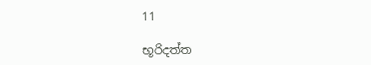11

භූරිදත්ත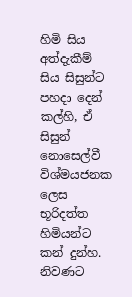හිමි සිය අත්දැකීම් සිය සිසුන්ට පහදා දෙන් කල්හි, ඒ සිසුන් නොසෙල්වී විශ්මයජනක ලෙස භූරිදත්ත හිමියන්ට කන් දුන්හ. නිවණට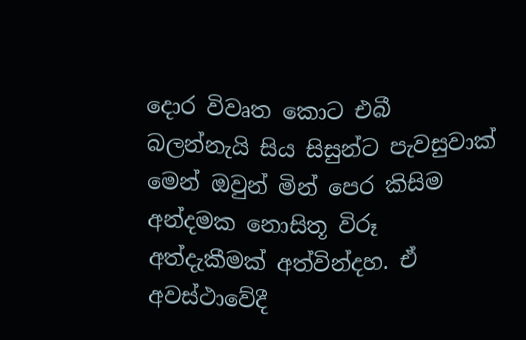දොර විවෘත කොට එබී බලන්නැයි සිය සිසුන්ට පැවසුවාක් මෙන් ඔවුන් මින් පෙර කිසිම අන්දමක නොසිතූ විරූ අත්දැකීමක් අත්වින්දහ. ඒ අවස්ථාවේදී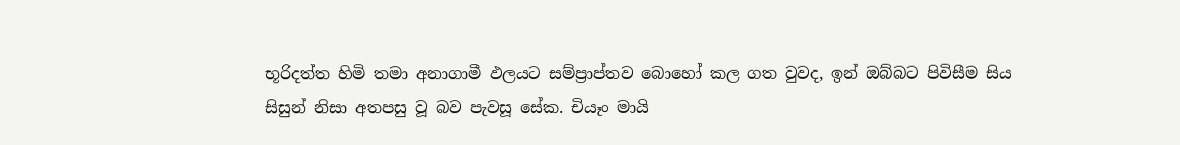භූරිදත්ත හිමි තමා අනාගාමී ඵලයට සම්ප්‍රාප්තව බොහෝ කල ගත වුවද, ඉන් ඔබ්බට පිවිසීම සිය සිසුන් නිසා අතපසු වූ බව පැවසූ සේක. චියෑං මායි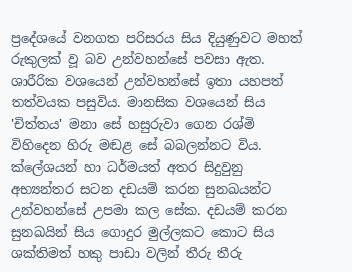ප්‍රදේශයේ වනගත පරිසරය සිය දියුණුවට මහත් රුකුලක් වූ බව උන්වහන්සේ පවසා ඇත. ශාරීරික වශයෙන් උන්වහන්සේ ඉතා යහපත් තත්වයක පසුවිය. මානසික වශයෙන් සිය 'චිත්තය' මනා සේ හසුරුවා ගෙන රශ්මි විහිදෙන හිරු මඬළ සේ බබලන්නට විය. ක්ලේශයන් හා ධර්මයත් අතර සිදුවුනු අභ්‍යන්තර සටන දඩයම් කරන සුනඛයන්ට උන්වහන්සේ උපමා කල සේක. දඩයම් කරන සුනඛයින් සිය ගොදුර මුල්ලකට කොට සිය ශක්තිමත් හකු පාඩා වලින් තීරු තීරු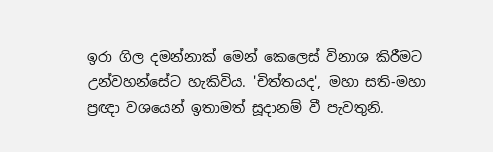ඉරා ගිල දමන්නාක් මෙන් කෙලෙස් විනාශ කිරීමට උන්වහන්සේට හැකිවිය. 'චිත්තයද', මහා සති-මහා ප්‍රඥා වශයෙන් ඉතාමත් සූදානම් වී පැවතුනි.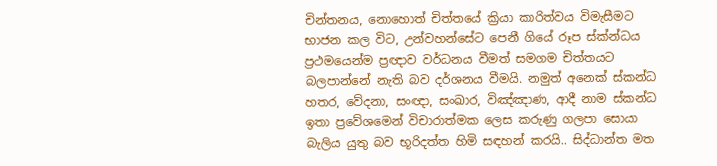චින්තනය, නොහොත් චිත්තයේ ක්‍රියා කාරිත්වය විමැසීමට භාජන කල විට, උන්වහන්සේට පෙනී ගියේ රූප ස්ක්න්ධය ප්‍රථමයෙන්ම ප්‍රඥාව වර්ධනය වීමත් සමගම චිත්තයට බලපාන්නේ නැති බව දර්ශනය වීමයි. නමුත් අනෙක් ස්කන්ධ හතර, වේදනා, සංඥා, සංඛාර, විඤ්ඤාණ, ආදී නාම ස්කන්ධ ඉතා ප්‍රවේශමෙන් විචාරාත්මක ලෙස කරුණු ගලපා සොයා බැලිය යුතු බව භූරිදත්ත හිමි සඳහන් කරයි.. සිද්ධාන්ත මත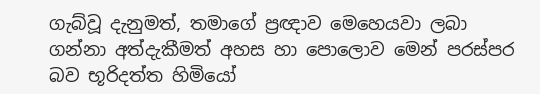ගැබ්වූ දැනුමත්, තමාගේ ප්‍රඥාව මෙහෙයවා ලබා ගන්නා අත්දැකීමත් අහස හා පොලොව මෙන් පරස්පර බව භූරිදත්ත හිමියෝ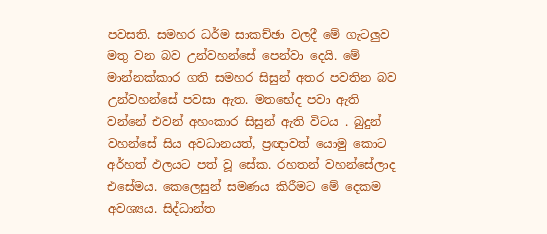පවසති. සමහර ධර්ම සාකච්ඡා වලදී මේ ගැටලුව මතු වන බව උන්වහන්සේ පෙන්වා දෙයි. මේ මාන්නක්කාර ගති සමහර සිසුන් අතර පවතින බව උන්වහන්සේ පවසා ඇත. මතභේද පවා ඇති වන්නේ එවන් අහංකාර සිසුන් ඇති විටය . බුදුන් වහන්සේ සිය අවධානයත්, ප්‍රඥාවත් යොමු කොට අර්හත් ඵලයට පත් වූ සේක. රහතන් වහන්සේලාද එසේමය. කෙලෙසුන් සමණය කිරීමට මේ දෙකම අවශ්‍යය. සිද්ධාන්ත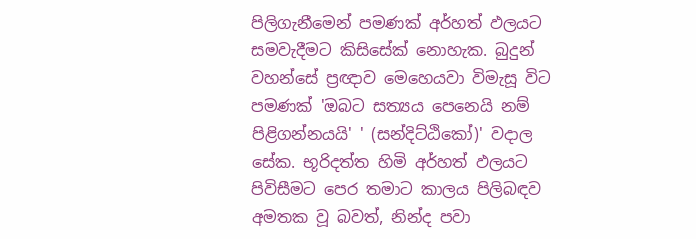පිලිගැනීමෙන් පමණක් අර්හත් ඵලයට සමවැදීමට කිසිසේක් නොහැක. බුදුන් වහන්සේ ප්‍රඥාව මෙහෙයවා විමැසූ විට පමණක් 'ඔබට සත්‍යය පෙනෙයි නම් පිළිගන්නයයි' ' (සන්දිට්ඨිකෝ)' වදාල සේක. භූරිදත්ත හිමි අර්හත් ඵලයට පිවිසීමට පෙර තමාට කාලය පිලිබඳව අමතක වූ බවත්, නින්ද පවා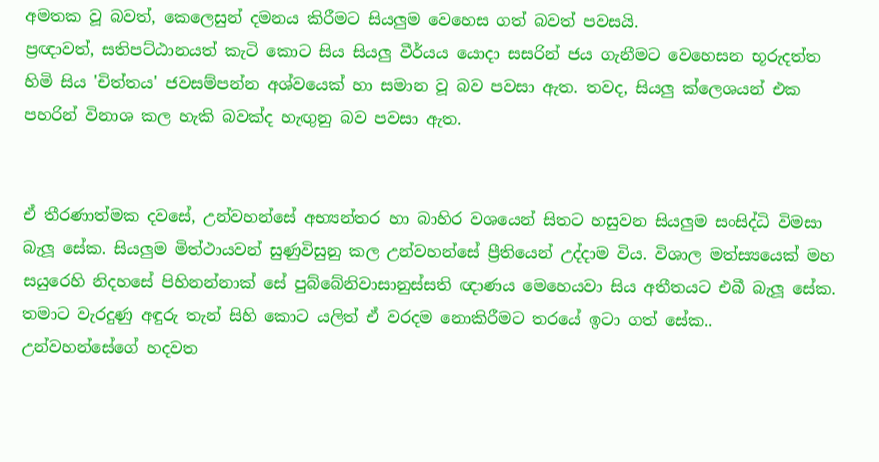අමතක වූ බවත්, කෙලෙසුන් දමනය කිරීමට සියලුම වෙහෙස ගත් බවත් පවසයි.
ප්‍රඥාවත්, සතිපට්ඨානයත් කැටි කොට සිය සියලු වීර්යය යොදා සසරින් ජය ගැනීමට වෙහෙසන භූරුදත්ත හිමි සිය 'චිත්තය' ජවසම්පන්න අශ්වයෙක් හා සමාන වූ බව පවසා ඇත. තවද, සියලු ක්ලෙශයන් එක පහරින් විනාශ කල හැකි බවක්ද හැඟුනු බව පවසා ඇත.


ඒ තීරණාත්මක දවසේ, උන්වහන්සේ අභ්‍යන්තර හා බාහිර වශයෙන් සිතට හසුවන සියලුම සංසිද්ධි විමසා බැලූ සේක. සියලුම මිත්ථායවන් සුණුවිසුනු කල උන්වහන්සේ ප්‍රීතියෙන් උද්දාම විය. විශාල මත්ස්‍යයෙක් මහ සයුරෙහි නිදහසේ පිහිනන්නාක් සේ පුබ්බේනිවාසානුස්සති ඥාණය මෙහෙයවා සිය අතීතයට එබී බැලූ සේක. තමාට වැරදුණු අඳුරු තැන් සිහි කොට යලිත් ඒ වරදම නොකිරීමට තරයේ ඉටා ගත් සේක.. උන්වහන්සේගේ හදවත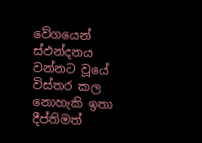වේගයෙන් ස්ඵන්දනය වන්නට වූයේ විස්තර කල නොහැකි ඉතා දීප්තිමත්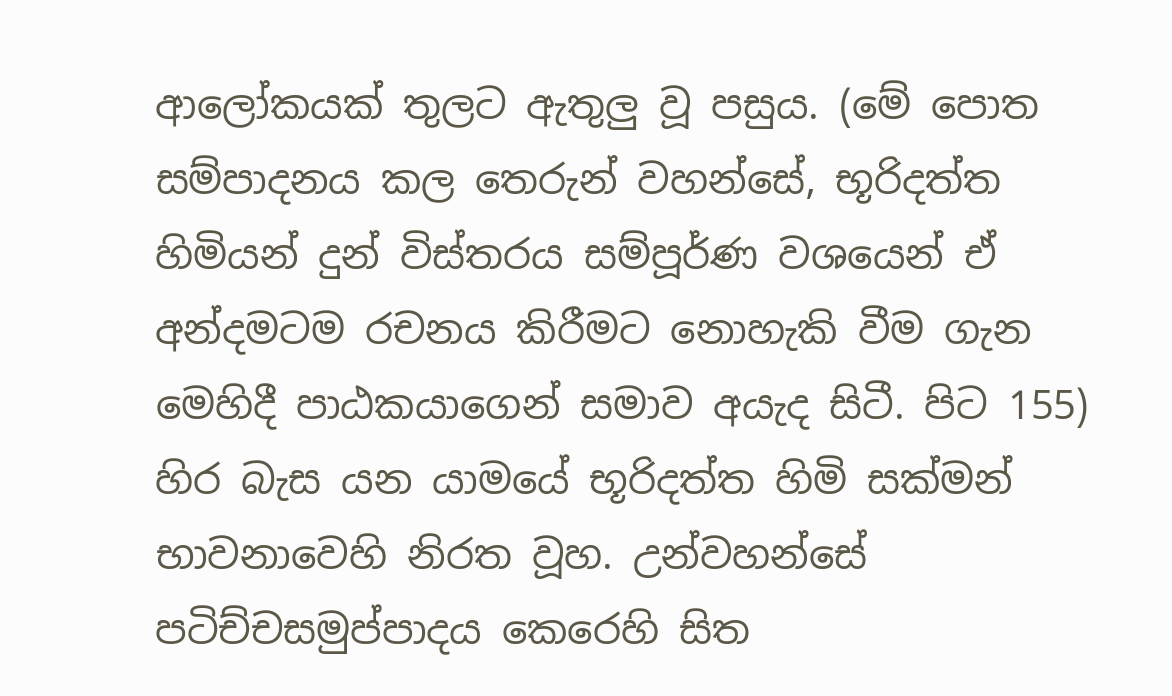ආලෝකයක් තුලට ඇතුලු වූ පසුය. (මේ පොත සම්පාදනය කල තෙරුන් වහන්සේ, භූරිදත්ත හිමියන් දුන් විස්තරය සම්පූර්ණ වශයෙන් ඒ අන්දමටම රචනය කිරීමට නොහැකි වීම ගැන මෙහිදී පාඨකයාගෙන් සමාව අයැද සිටී. පිට 155) හිර බැස යන යාමයේ භූරිදත්ත හිමි සක්මන් භාවනාවෙහි නිරත වූහ. උන්වහන්සේ පටිච්චසමුප්පාදය කෙරෙහි සිත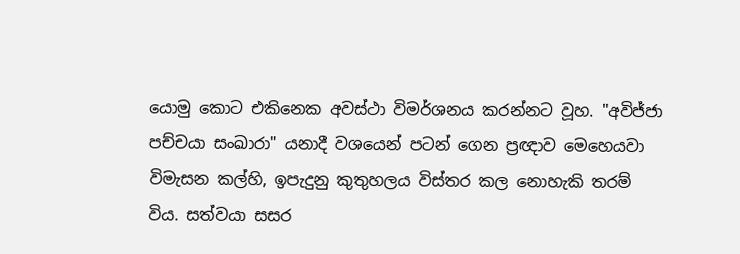යොමු කොට එකිනෙක අවස්ථා විමර්ශනය කරන්නට වූහ. "අවිජ්ජා පච්චයා සංඛාරා" යනාදී වශයෙන් පටන් ගෙන ප්‍රඥාව මෙහෙයවා විමැසන කල්හි, ඉපැදුනු කුතුහලය විස්තර කල නොහැකි තරම් විය. සත්වයා සසර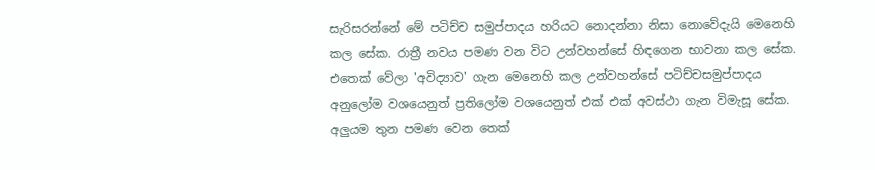සැරිසරන්නේ මේ පටිච්ච සමුප්පාදය හරියට නොදන්නා නිසා නොවේදැයි මෙනෙහි කල සේක. රාත්‍රී නවය පමණ වන විට උන්වහන්සේ හිඳගෙන භාවනා කල සේක. එතෙක් වේලා 'අවිද්‍යාව' ගැන මෙනෙහි කල උන්වහන්සේ පටිච්චසමුප්පාදය අනුලෝම වශයෙනුත් ප්‍රතිලෝම වශයෙනුත් එක් එක් අවස්ථා ගැන විමැසූ සේක. අලුයම තුන පමණ වෙන තෙක්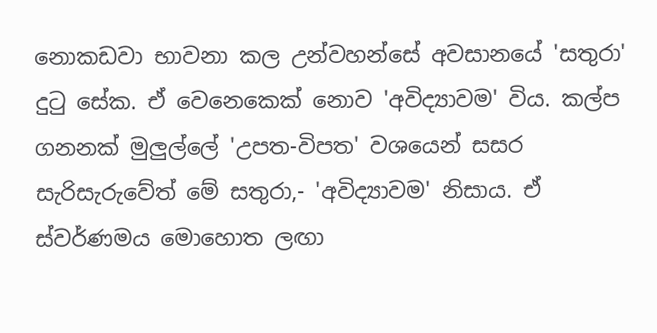නොකඩවා භාවනා කල උන්වහන්සේ අවසානයේ 'සතුරා' දුටු සේක. ඒ වෙනෙකෙක් නොව 'අවිද්‍යාවම' විය. කල්ප ගනනක් මුලුල්ලේ 'උපත-විපත' වශයෙන් සසර සැරිසැරුවේත් මේ සතුරා,- 'අවිද්‍යාවම' නිසාය. ඒ ස්වර්ණමය මොහොත ලඟා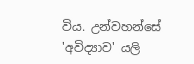විය. උන්වහන්සේ 'අවිද්‍යාව' යලි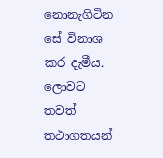නොනැගිටින සේ විනාශ කර දැමීය.
ලොවට තවත් තථාගතයන්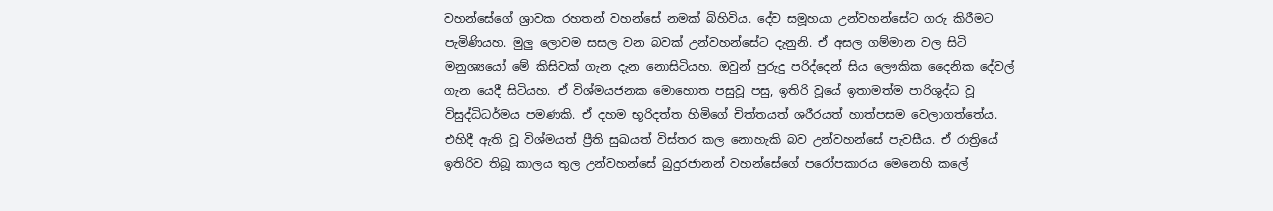වහන්සේගේ ශ්‍රාවක රහතන් වහන්සේ නමක් බිහිවිය. දේව සමූහයා උන්වහන්සේට ගරු කිරීමට පැමිණියහ. මුලු ලොවම සසල වන බවක් උන්වහන්සේට දැනුනි. ඒ අසල ගම්මාන වල සිටි මනුශ්‍යයෝ මේ කිසිවක් ගැන දැන නොසිටියහ. ඔවුන් පුරුදු පරිද්දෙන් සිය ලෞකික දෛනික දේවල් ගැන යෙදී සිටියහ. ඒ විශ්මයජනක මොහොත පසුවූ පසු, ඉතිරි වූයේ ඉතාමත්ම පාරිශුද්ධ වූ විසුද්ධිධර්මය පමණකි. ඒ දහම භූරිදත්ත හිමිගේ චිත්තයත් ශරීරයත් හාත්පසම වෙලාගත්තේය. එහිදී ඇති වූ විශ්මයත් ප්‍රීති සුඛයත් විස්තර කල නොහැකි බව උන්වහන්සේ පැවසීය. ඒ රාත්‍රියේ ඉතිරිව තිබූ කාලය තුල උන්වහන්සේ බුදුරජානන් වහන්සේගේ පරෝපකාරය මෙනෙහි කලේ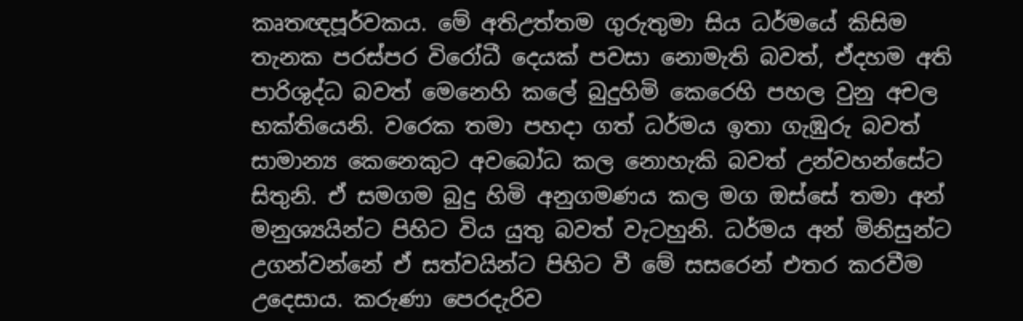කෘතඥපූර්වකය. මේ අතිඋත්තම ගුරුතුමා සිය ධර්මයේ කිසිම තැනක පරස්පර විරෝධී දෙයක් පවසා නොමැති බවත්, ඒදහම අති පාරිශුද්ධ බවත් මෙනෙහි කලේ බුදුහිමි කෙරෙහි පහල වුනු අචල භක්තියෙනි. වරෙක තමා පහදා ගත් ධර්මය ඉතා ගැඹුරු බවත් සාමාන්‍ය කෙනෙකුට අවබෝධ කල නොහැකි බවත් උන්වහන්සේට සිතුනි. ඒ සමගම බුදු හිමි අනුගමණය කල මග ඔස්සේ තමා අන් මනුශ්‍යයින්ට පිහිට විය යුතු බවත් වැටහුනි. ධර්මය අන් මිනිසුන්ට උගන්වන්නේ ඒ සත්වයින්ට පිහිට වී මේ සසරෙන් එතර කරවීම උදෙසාය. කරුණා පෙරදැරිව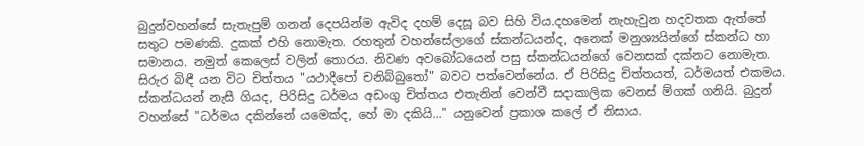බුදුන්වහන්සේ සැතැපුම් ගනන් දෙපයින්ම ඇවිද දහම් දෙසූ බව සිහි විය.දහමෙන් නැහැවුන හදවතක ඇත්තේ සතුට පමණකි. දුකක් එහි නොමැත. රහතුන් වහන්සේලාගේ ස්කන්ධයන්ද, අනෙක් මනුශ්‍යයින්ගේ ස්කන්ධ හා සමානය. නමුත් කෙලෙස් වලින් තොරය. නිවණ අවබෝධයෙන් පසු ස්කන්ධයන්ගේ වෙනසක් දක්නට නොමැත. සිරුර බිඳී යන විට චිත්තය "යථාදීපෝ චනිබ්බුතෝ" බවට පත්වෙන්නේය. ඒ පිරිසිදු චිත්තයත්, ධර්මයත් එකමය. ස්කන්ධයන් නැසී ගියද, පිරිසිදු ධර්මය අඩංගු චිත්තය එතැනින් වෙන්වී සදාකාලික වෙනස් ම්ගක් ගනියි. බුදුන් වහන්සේ "ධර්මය දකින්නේ යමෙක්ද, හේ මා දකියි..." යනුවෙන් ප්‍රකාශ කලේ ඒ නිසාය.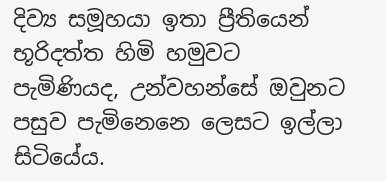දිව්‍ය සමූහයා ඉතා ප්‍රීතියෙන් භූරිදත්ත හිමි හමුවට පැමිණියද, උන්වහන්සේ ඔවුනට පසුව පැමිනෙනෙ ලෙසට ඉල්ලා සිටියේය.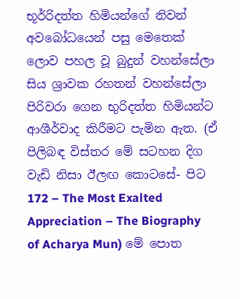භූර්‍රිදත්ත හිමියන්ගේ නිවන් අවබෝධයෙන් පසු මෙතෙක් ලොව පහල වූ බුදුන් වහන්සේලා සිය ශ්‍රාවක රහතන් වහන්සේලා පිරිවරා ගෙන භුරිදත්ත හිමියන්ට ආශීර්වාද කිරීමට පැමින ඇත. (ඒ පිලිබඳ විස්තර මේ සටහන දිග වැඩි නිසා ඊලඟ කොටසේ- පිට 172 – The Most Exalted Appreciation – The Biography of Acharya Mun) මේ පොත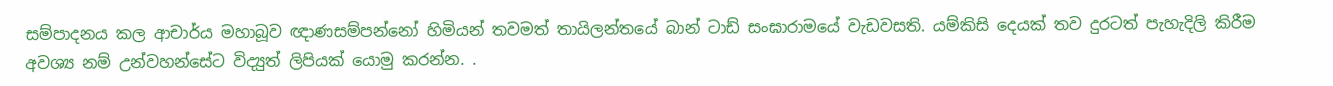සම්පාදනය කල ආචාර්ය මහාබූව ඥාණසම්පන්නෝ හිමියන් තවමත් තායිලන්තයේ බාන් ටාඩ් සංඝාරාමයේ වැඩවසති. යම්කිසි දෙයක් තව දුරටත් පැහැදිලි කිරීම අවශ්‍ය නම් උන්වහන්සේට විද්‍යුත් ලිපියක් යොමු කරන්න. .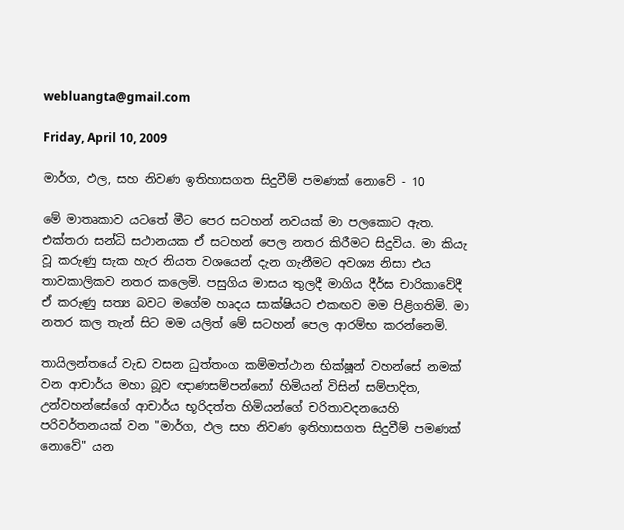webluangta@gmail.com

Friday, April 10, 2009

මාර්ග, ඵල, සහ නිවණ ඉතිහාසගත සිදුවීම් පමණක් නොවේ - 10

මේ මාතෘකාව යටතේ මීට පෙර සටහන් නවයක් මා පලකොට ඇත. එක්තරා සන්ධි සථානයක ඒ සටහන් පෙල නතර කිරීමට සිදුවිය. මා කියැ වූ කරුණු සැක හැර නියත වශයෙන් දැන ගැනීමට අවශ්‍ය නිසා එය තාවකාලිකව නතර කලෙමි. පසුගිය මාසය තුලදී මාගිය දීර්ඝ චාරිකාවේදී ඒ කරුණු සත්‍ය බවට මගේම හෘදය සාක්ෂියට එකඟව මම පිළිගතිමි. මා නතර කල තැන් සිට මම යලිත් මේ සටහන් පෙල ආරම්භ කරන්නෙමි.

තායිලන්තයේ වැඩ වසන ධුත්තංග කම්මත්ථාන භික්ෂූන් වහන්සේ නමක් වන ආචාර්ය මහා බූව ඥාණසම්පන්නෝ හිමියන් විසින් සම්පාදිත, උන්වහන්සේගේ ආචාර්ය භූරිදත්ත හිමියන්ගේ චරිතාවදනයෙහි පරිවර්තනයක් වන "මාර්ග, ඵල සහ නිවණ ඉතිහාසගත සිදුවීම් පමණක් නොවේ" යන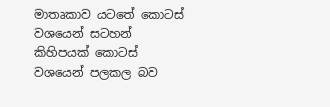මාතෘකාව යටතේ කොටස් වශයෙන් සටහන් කිහිපයක් කොටස් වශයෙන් පලකල බව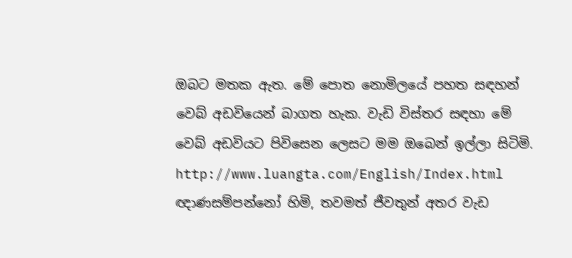ඔබට මතක ඇත. මේ පොත නොමිලයේ පහත සඳහන් වෙබ් අඩවියෙන් බාගත හැක. වැඩි විස්තර සඳහා මේ වෙබ් අඩවියට පිවිසෙන ලෙසට මම ඔබෙන් ඉල්ලා සිටිමි.
http://www.luangta.com/English/Index.html
ඥාණසම්පන්නෝ හිමි, තවමත් ජීවතුන් අතර වැඩ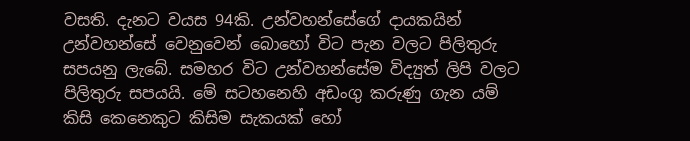වසති. දැනට වයස 94කි. උන්වහන්සේගේ දායකයින් උන්වහන්සේ වෙනුවෙන් බොහෝ විට පැන වලට පිලිතුරු සපයනු ලැබේ. සමහර විට උන්වහන්සේම විද්‍යුත් ලිපි වලට පිලිතුරු සපයයි. මේ සටහනෙහි අඩංගු කරුණු ගැන යම් කිසි කෙනෙකුට කිසිම සැකයක් හෝ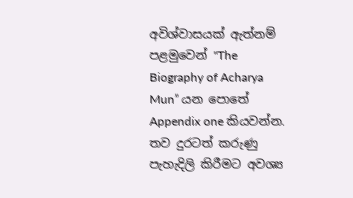අවිශ්වාසයක් ඇත්නම් පළමුවෙන් "The Biography of Acharya Mun” යන පොතේ Appendix one කියවන්න. තව දුරටත් කරුණු පැහැදිලි කිරීමට අවශ්‍ය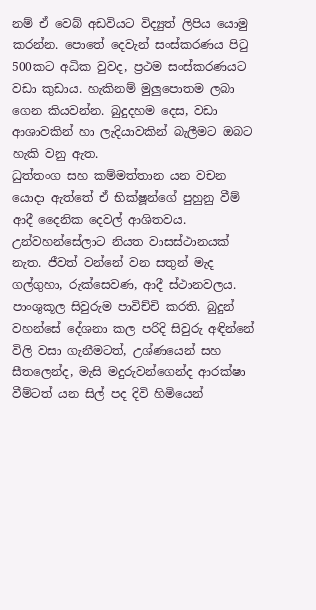නම් ඒ වෙබ් අඩවියට විද්‍යුත් ලිපිය යොමු කරන්න. පොතේ දෙවැන් සංස්කරණය පිටු 500කට අධික වුවද, ප්‍රථම සංස්කරණයට වඩා කුඩාය. හැකිනම් මුලුපොතම ලබා ගෙන කියවන්න. බුදුදහම දෙස, වඩා ආශාවකින් හා ලැදියාවකින් බැලීමට ඔබට හැකි වනු ඇත.
ධුත්තංග සහ කම්මත්තාන යන වචන යොදා ඇත්තේ ඒ භික්ෂූන්ගේ පුහුනු වීම් ආදී දෛනික දෙවල් ආශිතවය. උන්වහන්සේලාට නියත වාසස්ථානයක් නැත. ජීවත් වන්නේ වන සතුන් මැද ගල්ගුහා, රුක්සෙවණ, ආදී ස්ථානවලය. පාංශුකූල සිවුරුම පාවිච්චි කරති. බුදුන් වහන්සේ දේශනා කල පරිදි සිවුරු අඳින්නේ විලි වසා ගැනීමටත්, උශ්ණයෙන් සහ සීතලෙන්ද, මැසි මදුරුවන්ගෙන්ද ආරක්ෂා වීම්ටත් යන සිල් පද දිවි හිමියෙන්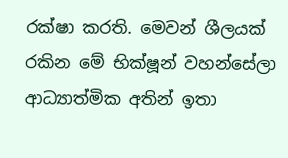රක්ෂා කරති. මෙවන් ශීලයක් රකින මේ භික්ෂූන් වහන්සේලා ආධ්‍යාත්මික අතින් ඉතා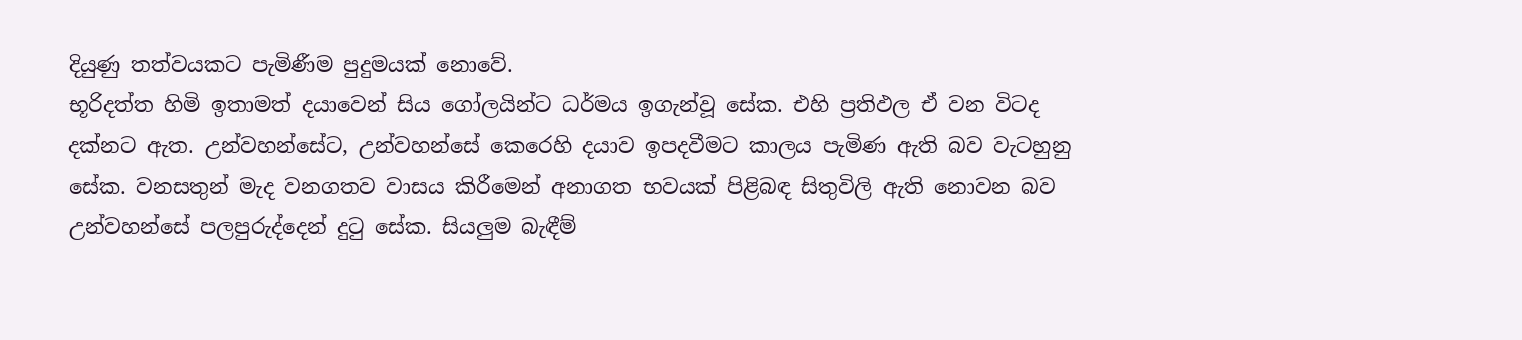දියුණු තත්වයකට පැමිණීම පුදුමයක් නොවේ.
භූරිදත්ත හිමි ඉතාමත් දයාවෙන් සිය ගෝලයින්ට ධර්මය ඉගැන්වූ සේක. එහි ප්‍රතිඵල ඒ වන විටද දක්නට ඇත. උන්වහන්සේට, උන්වහන්සේ කෙරෙහි දයාව ඉපදවීමට කාලය පැමිණ ඇති බව වැටහුනු සේක. වනසතුන් මැද වනගතව වාසය කිරීමෙන් අනාගත භවයක් පිළිබඳ සිතුවිලි ඇති නොවන බව උන්වහන්සේ පලපුරුද්දෙන් දුටු සේක. සියලුම බැඳීම්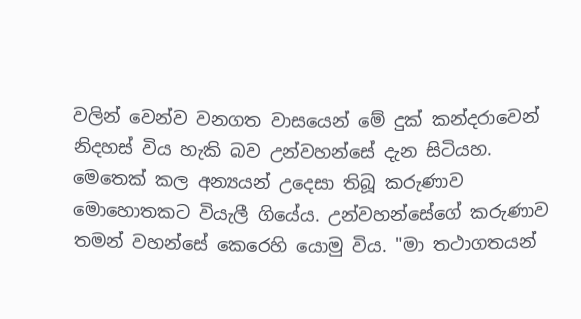වලින් වෙන්ව වනගත වාසයෙන් මේ දුක් කන්දරාවෙන් නිදහස් විය හැකි බව උන්වහන්සේ දැන සිටියහ. මෙතෙක් කල අන්‍යයන් උදෙසා තිබූ කරුණාව මොහොතකට වියැලී ගියේය. උන්වහන්සේගේ කරුණාව තමන් වහන්සේ කෙරෙහි යොමු විය. "මා තථාගතයන්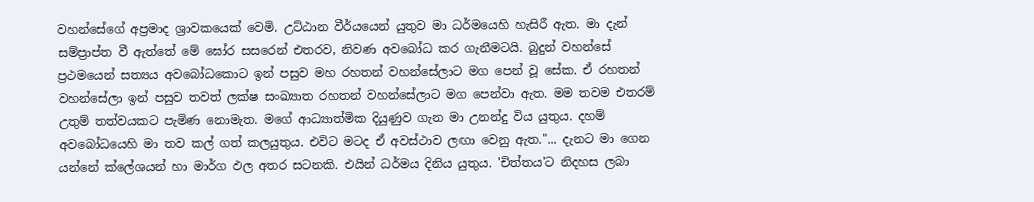වහන්සේගේ අප්‍රමාද ශ්‍රාවකයෙක් වෙමි. උට්ඨාන වීර්යයෙන් යුතුව මා ධර්මයෙහි හැසිරී ඇත. මා දැන් සම්ප්‍රාප්ත වී ඇත්තේ මේ ඝෝර සසරෙන් එතරව, නිවණ අවබෝධ කර ගැනීමටයි. බුදුන් වහන්සේ ප්‍රථමයෙන් සත්‍යය අවබෝධකොට ඉන් පසුව මහ රහතන් වහන්සේලාට මග පෙන් වූ සේක. ඒ රහතන් වහන්සේලා ඉන් පසුව තවත් ලක්ෂ සංඛ්‍යාත රහතන් වහන්සේලාට මග පෙන්වා ඇත. මම තවම එතරම් උතුම් තත්වයකට පැමිණ නොමැත. මගේ ආධ්‍යාත්මික දියුණුව ගැන මා උනන්දු විය යුතුය. දහම් අවබෝධයෙහි මා තව කල් ගත් කලයුතුය. එවිට මටද ඒ අවස්ථාව ලඟා වෙනු ඇත."... දැනට මා ගෙන යන්නේ ක්ලේශයන් හා මාර්ග ඵල අතර සටනකි. එයින් ධර්මය දිනිය යුතුය. 'චිත්තය'ට නිදහස ලබා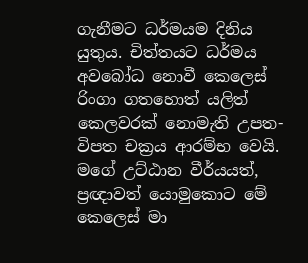ගැනීමට ධර්මයම දිනිය යුතුය. චිත්තයට ධර්මය අවබෝධ නොවී කෙලෙස් රිංගා ගතහොත් යලිත් කෙලවරක් නොමැති උපත-විපත චක්‍රය ආරම්භ වෙයි. මගේ උට්ඨාන වීර්යයත්, ප්‍රඥාවත් යොමුකොට මේ කෙලෙස් මා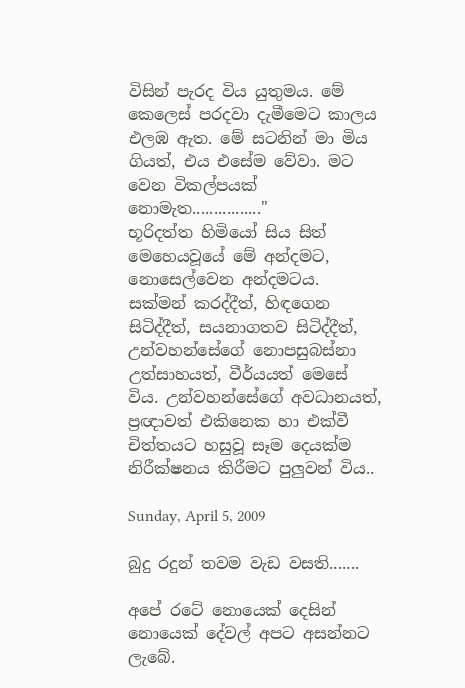විසින් පැරද විය යුතුමය. මේ කෙලෙස් පරදවා දැමීමෙට කාලය එලඹ ඇත. මේ සටනින් මා මිය ගියත්, එය එසේම වේවා. මට වෙන විකල්පයක් නොමැත................"
භූරිදත්ත හිමියෝ සිය සිත් මෙහෙයවූයේ මේ අන්දමට, නොසෙල්වෙන අන්දමටය. සක්මන් කරද්දීත්, හිඳගෙන සිටිද්දීත්, සයනාගතව සිටිද්දීත්, උන්වහන්සේගේ නොපසුබස්නා උත්සාහයත්, වීර්යයත් මෙසේ විය. උන්වහන්සේගේ අවධානයත්, ප්‍රඥාවත් එකිනෙක හා එක්වී චිත්තයට හසුවූ සෑම දෙයක්ම නිරීක්ෂනය කිරීමට පුලුවන් විය..

Sunday, April 5, 2009

බුදු රදුන් තවම වැඩ වසති.......

අපේ රටේ නොයෙක් දෙසින් නොයෙක් දේවල් අපට අසන්නට ලැබේ.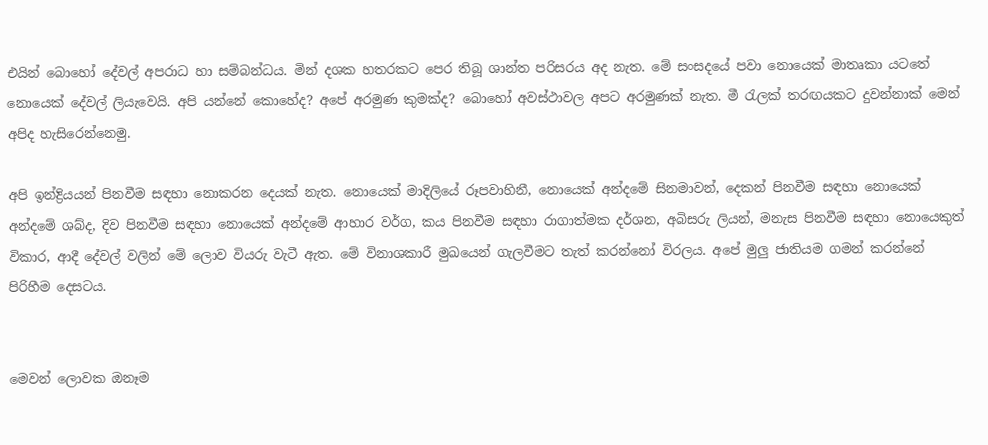එයින් බොහෝ දේවල් අපරාධ හා සම්බන්ධය. මින් දශක හතරකට පෙර තිබූ ශාන්ත පරිසරය අද නැත. මේ සංසදයේ පවා නොයෙක් මාතෘකා යටතේ නොයෙක් දේවල් ලියැවෙයි. අපි යන්නේ කොහේද? අපේ අරමුණ කුමක්ද? බොහෝ අවස්ථාවල අපට අරමුණක් නැත. මී රැලක් තරඟයකට දුවන්නාක් මෙන් අපිද හැසිරෙන්නෙමු.

අපි ඉන්ද්‍රියයන් පිනවීම සඳහා නොකරන දෙයක් නැත. නොයෙක් මාදිලියේ රූපවාහිනී, නොයෙක් අන්දමේ සිනමාවන්, දෙකන් පිනවීම සඳහා නොයෙක් අන්දමේ ශබ්ද, දිව පිනවීම සඳහා නොයෙක් අන්දමේ ආහාර වර්ග, කය පිනවීම සඳහා රාගාත්මක දර්ශන, අබිසරු ලියන්, මනැස පිනවීම සඳහා නොයෙකුත් විකාර, ආදී දේවල් වලින් මේ ලොව වියරු වැටී ඇත. මේ විනාශකාරී මුඛයෙන් ගැලවීමට තැත් කරන්නෝ විරලය. අපේ මුලු ජාතියම ගමන් කරන්නේ පිරිහීම දෙසටය.


මෙවන් ලොවක ඔනෑම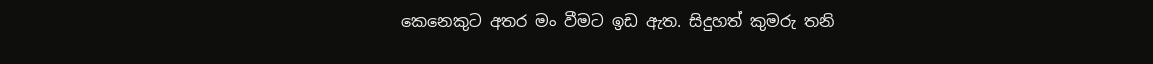කෙනෙකුට අතර මං වීමට ඉඩ ඇත. සිදුහත් කුමරු තනි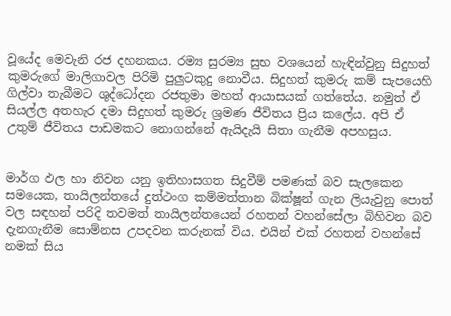වූයේද මෙවැනි රජ දහනකය. රම්‍ය සුරම්‍ය සුභ වශයෙන් හැඳින්වුනු සිදුහත් කුමරුගේ මාලිගාවල පිරිමි පුලුටකුදු නොවීය. සිදුහත් කුමරු කම් සැපයෙහි ගිල්වා තැබීමට ශුද්ධෝදන රජතුමා මහත් ආයාසයක් ගත්තේය. නමුත් ඒ සියල්ල අතහැර දමා සිදුහත් කුමරු ශ්‍රමණ ජීවිතය ප්‍රිය කලේය. අපි ඒ උතුම් ජීවිතය පාඩමකට නොගන්නේ ඇයිදැයි සිතා ගැනීම අපහසුය.


මාර්ග ඵල හා නිවන යනු ඉතිහාසගත සිදුවීම් පමණක් බව සැලකෙන සමයෙක, තායිලන්තයේ දුත්ථංග කම්මත්තාන බික්ෂූන් ගැන ලියැවුනු පොත් වල සඳහන් පරිදි තවමත් තායිලන්තයෙන් රහතන් වහන්සේලා බිහිවන බව දැනගැනීම සොම්නස උපදවන කරුනක් විය. එයින් එක් රහතන් වහන්සේ නමක් සිය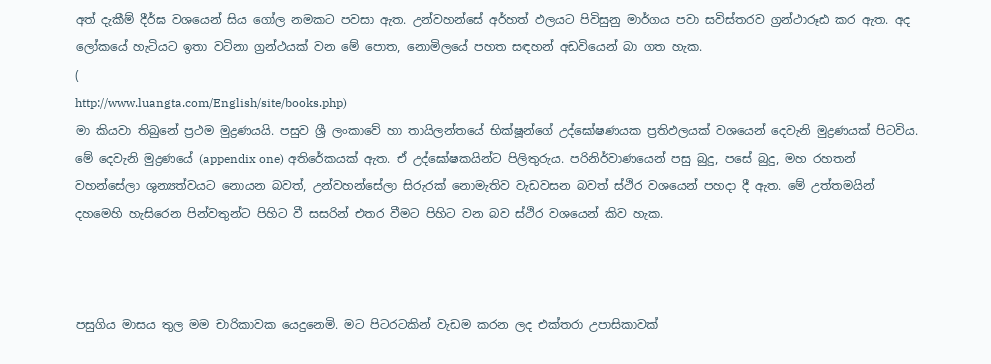අත් දැකීම් දීර්ඝ වශයෙන් සිය ගෝල නමකට පවසා ඇත. උන්වහන්සේ අර්හත් ඵලයට පිවිසුනු මාර්ගය පවා සවිස්තරව ග්‍රන්ථාරූඪ කර ඇත. අද ලෝකයේ හැටියට ඉතා වටිනා ග්‍රන්ථයක් වන මේ පොත, නොමිලයේ පහත සඳහන් අඩවියෙන් බා ගත හැක.
(
http://www.luangta.com/English/site/books.php)
මා කියවා තිබුනේ ප්‍රථම මුද්‍රණයයි. පසුව ශ්‍රී ලංකාවේ හා තායිලන්තයේ භික්ෂූන්ගේ උද්ඝෝෂණයක ප්‍රතිඵලයක් වශයෙන් දෙවැනි මුද්‍රණයක් පිටවිය. මේ දෙවැනි මුද්‍රණයේ (appendix one) අතිරේකයක් ඇත. ඒ උද්ඝෝෂකයින්ට පිලිතුරුය. පරිනිර්වාණයෙන් පසු බුදු, පසේ බුදු, මහ රහතන් වහන්සේලා ශුන්‍යත්වයට නොයන බවත්, උන්වහන්සේලා සිරුරක් නොමැතිව වැඩවසන බවත් ස්ථිර වශයෙන් පහදා දී ඇත. මේ උත්තමයින් දහමෙහි හැසිරෙන පින්වතුන්ට පිහිට වී සසරින් එතර වීමට පිහිට වන බව ස්ථිර වශයෙන් කිව හැක.



පසුගිය මාසය තුල මම චාරිකාවක යෙදුනෙමි. මට පිටරටකින් වැඩම කරන ලද එක්තරා උපාසිකාවක්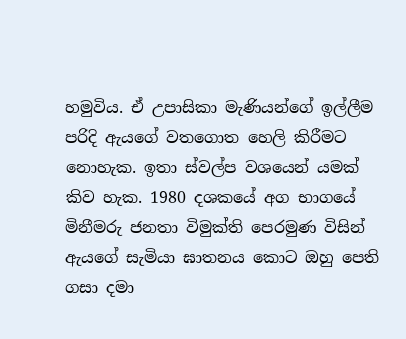හමුවිය. ඒ උපාසිකා මැණියන්ගේ ඉල්ලීම පරිදි ඇයගේ වතගොත හෙලි කිරීමට නොහැක. ඉතා ස්වල්ප වශයෙන් යමක් කිව හැක. 1980 දශකයේ අග භාගයේ මිනීමරු ජනතා විමුක්ති පෙරමුණ විසින් ඇයගේ සැමියා ඝාතනය කොට ඔහු පෙති ගසා දමා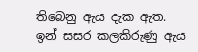තිබෙනු ඇය දැක ඇත. ඉන් සසර කලකිරුණු ඇය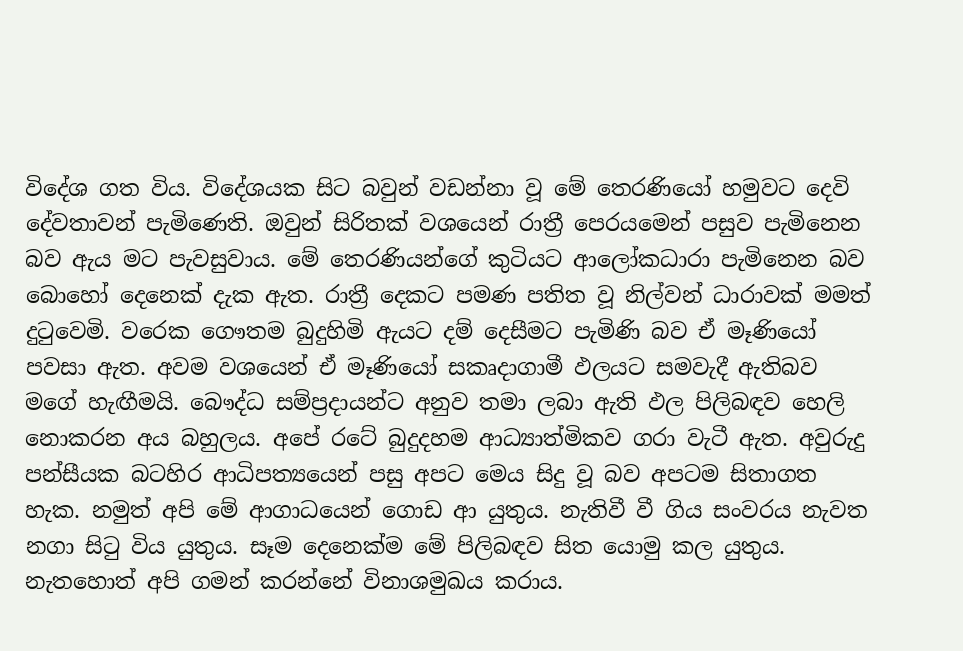විදේශ ගත විය. විදේශයක සිට බවුන් වඩන්නා වූ මේ තෙරණියෝ හමුවට දෙවි දේවතාවන් පැමිණෙති. ඔවුන් සිරිතක් වශයෙන් රාත්‍රී පෙරයමෙන් පසුව පැමිනෙන බව ඇය මට පැවසුවාය. මේ තෙරණියන්ගේ කුටියට ආලෝකධාරා පැමිනෙන බව බොහෝ දෙනෙක් දැක ඇත. රාත්‍රී දෙකට පමණ පතිත වූ නිල්වන් ධාරාවක් මමත් දුටුවෙමි. වරෙක ගෞතම බුදුහිමි ඇයට දම් දෙසීමට පැමිණි බව ඒ මෑණියෝ පවසා ඇත. අවම වශයෙන් ඒ මෑණියෝ සකෘදාගාමී ඵලයට සමවැදී ඇතිබව මගේ හැඟීමයි. බෞද්ධ සම්ප්‍රදායන්ට අනුව තමා ලබා ඇති ඵල පිලිබඳව හෙලි නොකරන අය බහුලය. අපේ රටේ බුදුදහම ආධ්‍යාත්මිකව ගරා වැටී ඇත. අවුරුදු පන්සීයක බටහිර ආධිපත්‍යයෙන් පසු අපට මෙය සිදු වූ බව අපටම සිතාගත හැක. නමුත් අපි මේ ආගාධයෙන් ගොඩ ආ යුතුය. නැතිවී වී ගිය සංවරය නැවත නගා සිටු විය යුතුය. සෑම දෙනෙක්ම මේ පිලිබඳව සිත යොමු කල යුතුය. නැතහොත් අපි ගමන් කරන්නේ විනාශමුඛය කරාය.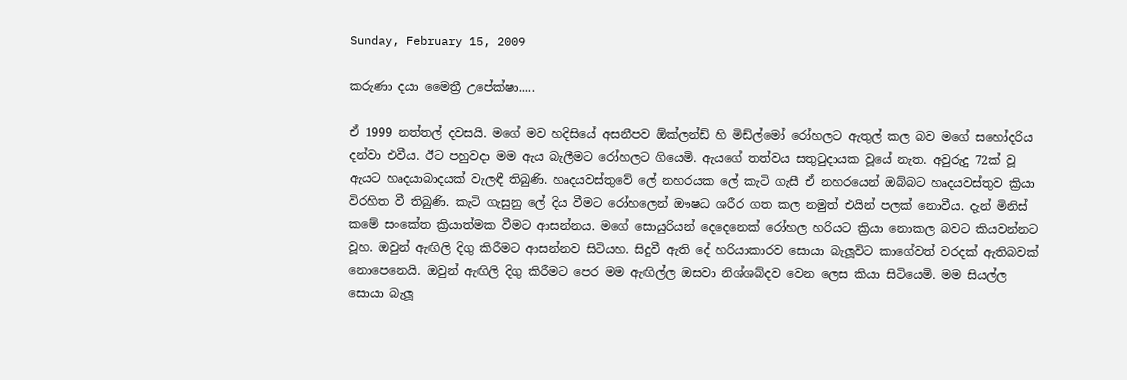Sunday, February 15, 2009

කරුණා දයා මෛත්‍රී උපේක්ෂා.....

ඒ 1999 නත්තල් දවසයි. මගේ මව හදිසියේ අසනීපව ඕක්ලන්ඩ් හි මිඩ්ල්මෝ රෝහලට ඇතුල් කල බව මගේ සහෝදරිය දන්වා එවීය. ඊට පහුවදා මම ඇය බැලීමට රෝහලට ගියෙමි. ඇයගේ තත්වය සතුටුදායක වූයේ නැත. අවුරුදු 72ක් වූ ඇයට හෘදයාබාදයක් වැලඳී තිබුණි. හෘදයවස්තුවේ ලේ නහරයක ලේ කැටි ගැසී ඒ නහරයෙන් ඔබ්බට හෘදයවස්තුව ක්‍රියා විරහිත වී තිබුණි. කැටි ගැසුනු ලේ දිය වීමට රෝහලෙන් ඖෂධ ශරීර ගත කල නමුත් එයින් පලක් නොවීය. දැන් මිනිස් කමේ සංකේත ක්‍රියාත්මක වීමට ආසන්නය. මගේ සොයුරියන් දෙදෙනෙක් රෝහල හරියට ක්‍රියා නොකල බවට කියවන්නට වූහ. ඔවුන් ඇඟිලි දිගු කිරීමට ආසන්නව සිටියහ. සිදුවී ඇති දේ හරියාකාරව සොයා බැලූවිට කාගේවත් වරදක් ඇතිබවක් නොපෙනෙයි. ඔවුන් ඇඟිලි දිගු කිරීමට පෙර මම ඇඟිල්ල ඔසවා නිශ්ශබ්දව වෙන ලෙස කියා සිටියෙමි. මම සියල්ල සොයා බැලූ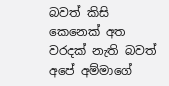බවත් කිසි කෙනෙක් අත වරදක් නැති බවත් අපේ අම්මාගේ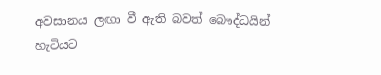අවසානය ලඟා වී ඇති බවත් බෞද්ධයින් හැටියට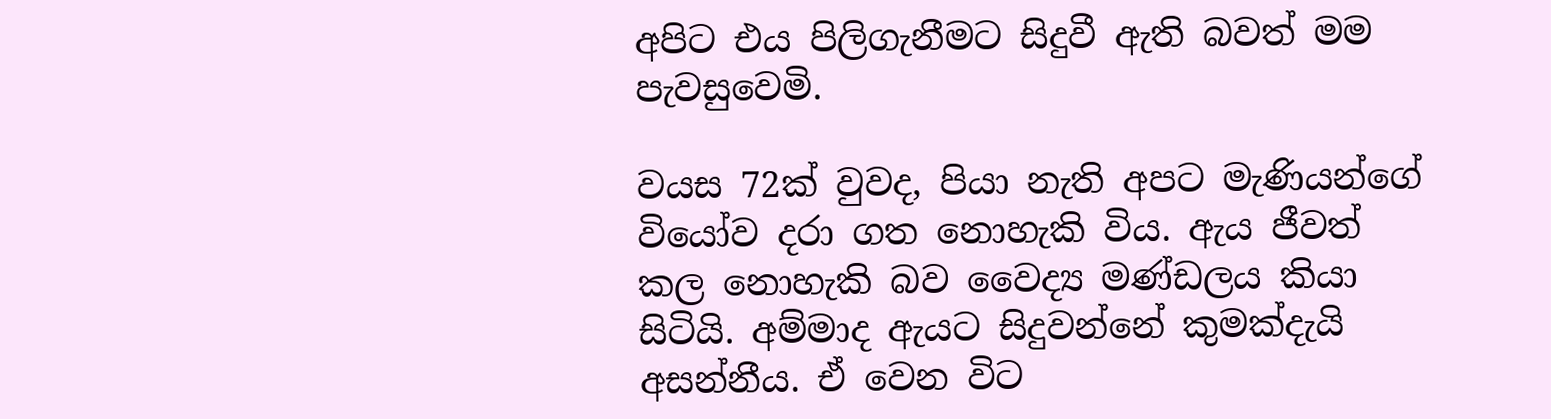අපිට එය පිලිගැනීමට සිදුවී ඇති බවත් මම පැවසුවෙමි.

වයස 72ක් වුවද, පියා නැති අපට මැණියන්ගේ වියෝව දරා ගත නොහැකි විය. ඇය ජීවත් කල නොහැකි බව වෛද්‍ය මණ්ඩලය කියා සිටියි. අම්මාද ඇයට සිදුවන්නේ කුමක්දැයි අසන්නීය. ඒ වෙන විට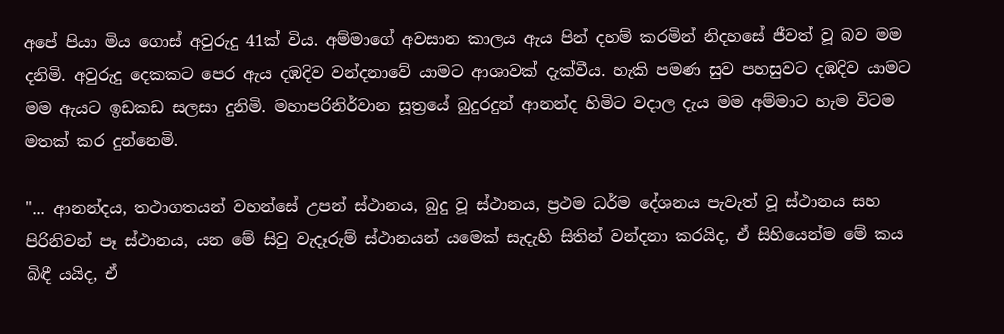අපේ පියා මිය ගොස් අවුරුදු 41ක් විය. අම්මාගේ අවසාන කාලය ඇය පින් දහම් කරමින් නිදහසේ ජීවත් වූ බව මම දනිමි. අවුරුදු දෙකකට පෙර ඇය දඹදිව වන්දනාවේ යාමට ආශාවක් දැක්වීය. හැකි පමණ සුව පහසුවට දඹදිව යාමට මම ඇයට ඉඩකඩ සලසා දුනිමි. මහාපරිනිර්වාන සූත්‍රයේ බුදුරදුන් ආනන්ද හිමිට වදාල දැය මම අම්මාට හැම විටම මතක් කර දුන්නෙමි.

"... ආනන්දය, තථාගතයන් වහන්සේ උපන් ස්ථානය, බුදු වූ ස්ථානය, ප්‍රථම ධර්ම දේශනය පැවැත් වූ ස්ථානය සහ පිරිනිවන් පෑ ස්ථානය, යන මේ සිවු වැදෑරුම් ස්ථානයන් යමෙක් සැදැහි සිතින් වන්දනා කරයිද, ඒ සිහියෙන්ම මේ කය බිඳී යයිද, ඒ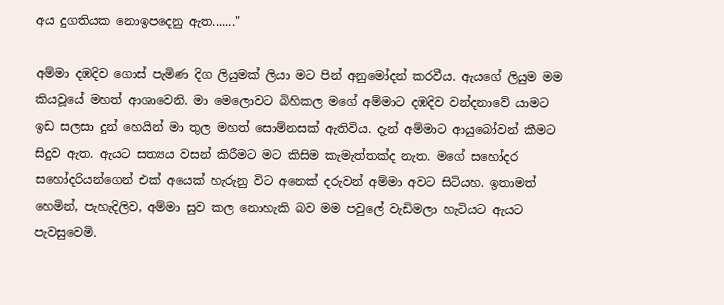අය දුගතියක නොඉපදෙනු ඇත......."

අම්මා දඹදිව ගොස් පැමිණ දිග ලියුමක් ලියා මට පින් අනුමෝදන් කරවීය. ඇයගේ ලියුම මම කියවූයේ මහත් ආශාවෙනි. මා මෙලොවට බිහිකල මගේ අම්මාට දඹදිව වන්දනාවේ යාමට ඉඩ සලසා දුන් හෙයින් මා තුල මහත් සොම්නසක් ඇතිවිය. දැන් අම්මාට ආයුබෝවන් කීමට සිදුව ඇත. ඇයට සත්‍යය වසන් කිරීමට මට කිසිම කැමැත්තක්ද නැත. මගේ සහෝදර සහෝදරියන්ගෙන් එක් අයෙක් හැරුනු විට අනෙක් දරුවන් අම්මා අවට සිටියහ. ඉතාමත් හෙමින්, පැහැදිලිව, අම්මා සුව කල නොහැකි බව මම පවුලේ වැඩිමලා හැටියට ඇයට පැවසුවෙමි.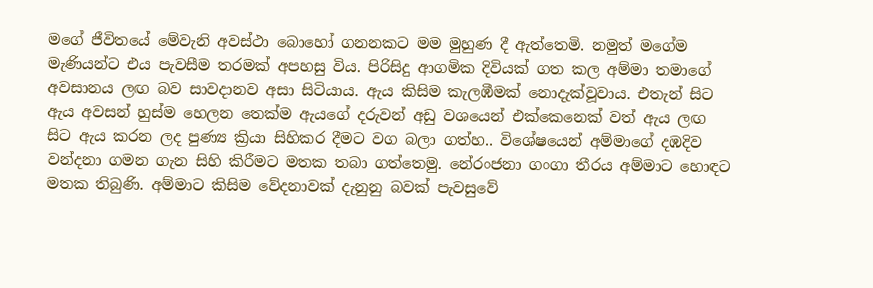මගේ ජීවිතයේ මේවැනි අවස්ථා බොහෝ ගනනකට මම මුහුණ දී ඇත්තෙමි. නමුත් මගේම මැණියන්ට එය පැවසීම තරමක් අපහසු විය. පිරිසිදු ආගමික දිවියක් ගත කල අම්මා තමාගේ අවසානය ලඟ බව සාවදානව අසා සිටියාය. ඇය කිසිම කැලඹීමක් නොදැක්වූවාය. එතැන් සිට ඇය අවසන් හුස්ම හෙලන තෙක්ම ඇයගේ දරුවන් අඩු වශයෙන් එක්කෙනෙක් වත් ඇය ලඟ සිට ඇය කරන ලද පුණ්‍ය ක්‍රියා සිහිකර දීමට වග බලා ගත්හ.. විශේෂයෙන් අම්මාගේ දඹදිව වන්දනා ගමන ගැන සිහි කිරීමට මතක තබා ගත්තෙමු. නේරංජනා ගංගා තීරය අම්මාට හොඳට මතක තිබුණි. අම්මාට කිසිම වේදනාවක් දැනුනු බවක් පැවසුවේ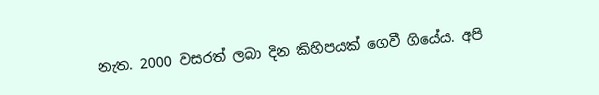නැත. 2000 වසරත් ලබා දින කිහිපයක් ගෙවී ගියේය. අපි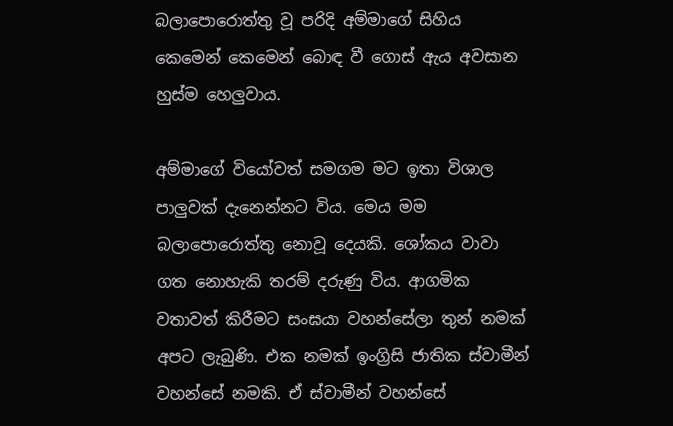බලාපොරොත්තු වූ පරිදි අම්මාගේ සිහිය කෙමෙන් කෙමෙන් බොඳ වී ගොස් ඇය අවසාන හුස්ම හෙලුවාය.

අම්මාගේ වියෝවත් සමගම මට ඉතා විශාල පාලුවක් දැනෙන්නට විය. මෙය මම බලාපොරොත්තු නොවූ දෙයකි. ශෝකය වාවා ගත නොහැකි තරම් දරුණු විය. ආගමික වතාවත් කිරීමට සංඝයා වහන්සේලා තුන් නමක් අපට ලැබුණි. එක නමක් ඉංග්‍රිසි ජාතික ස්වාමීන් වහන්සේ නමකි. ඒ ස්වාමීන් වහන්සේ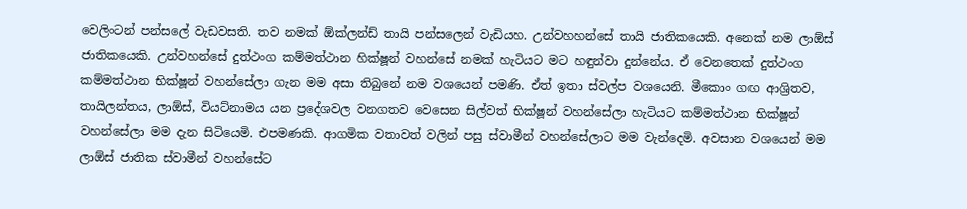වෙලිංටන් පන්සලේ වැඩවසති. තව නමක් ඕක්ලන්ඩ් තායි පන්සලෙන් වැඩියහ. උන්වහහන්සේ තායි ජාතිකයෙකි. අනෙක් නම ලාඕස් ජාතිකයෙකි. උන්වහන්සේ දුත්ථංග කම්මත්ථාන හික්ෂූන් වහන්සේ නමක් හැටියට මට හඳුන්වා දුන්නේය. ඒ වෙනතෙක් දුත්ථංග කම්මත්ථාන භික්ෂූන් වහන්සේලා ගැන මම අසා තිබුනේ නම වශයෙන් පමණි. ඒත් ඉතා ස්වල්ප වශයෙනි. මීකොං ගඟ ආශ්‍රිතව, තායිලන්තය, ලාඕස්, වියට්නාමය යන ප්‍රදේශවල වනගතව වෙසෙන සිල්වත් භික්ෂූන් වහන්සේලා හැටියට කම්මත්ථාන භික්ෂූන් වහන්සේලා මම දැන සිටියෙමි. එපමණකි. ආගමික වතාවත් වලින් පසු ස්වාමීන් වහන්සේලාට මම වැන්දෙමි. අවසාන වශයෙන් මම ලාඕස් ජාතික ස්වාමීන් වහන්සේට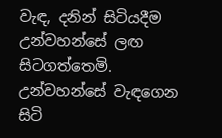වැඳ, දනින් සිටියදීම උන්වහන්සේ ලඟ සිටගත්තෙමි. උන්වහන්සේ වැඳගෙන සිටි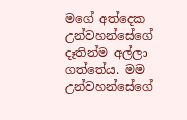මගේ අත්දෙක උන්වහන්සේගේ දෑතින්ම අල්ලා ගත්තේය. මම උන්වහන්සේගේ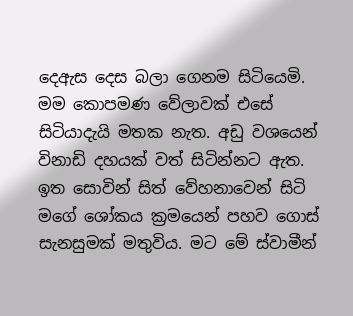දෙඇස දෙස බලා ගෙනම සිටියෙමි. මම කොපමණ වේලාවක් එසේ සිටියාදැයි මතක නැත. අඩු වශයෙන් විනාඩි දහයක් වත් සිටින්නට ඇත. ඉත සොවින් සිත් වේහනාවෙන් සිටි මගේ ශෝකය ක්‍රමයෙන් පහව ගොස් සැනසුමක් මතුවිය. මට මේ ස්වාමීන්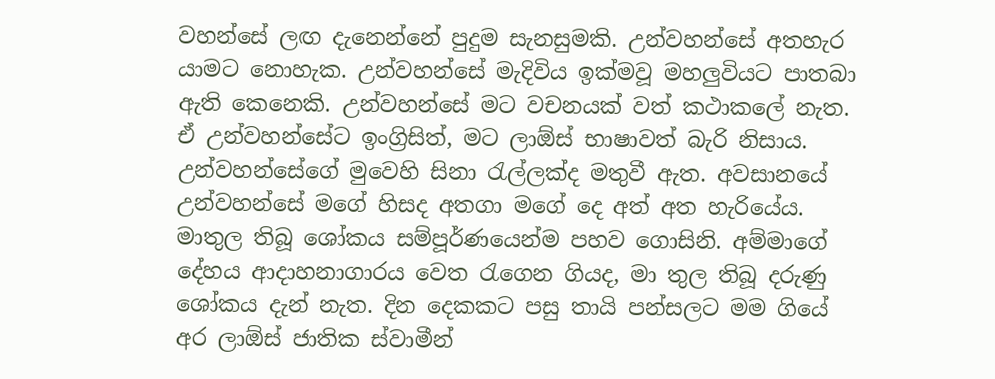වහන්සේ ලඟ දැනෙන්නේ පුදුම සැනසුමකි. උන්වහන්සේ අතහැර යාමට නොහැක. උන්වහන්සේ මැදිවිය ඉක්මවූ මහලුවියට පාතබා ඇති කෙනෙකි. උන්වහන්සේ මට වචනයක් වත් කථාකලේ නැත. ඒ උන්වහන්සේට ඉංග්‍රිසිත්, මට ලාඕස් භාෂාවත් බැරි නිසාය. උන්වහන්සේගේ මුවෙහි සිනා රැල්ලක්ද මතුවී ඇත. අවසානයේ උන්වහන්සේ මගේ හිසද අතගා මගේ දෙ අත් අත හැරියේය. මාතුල තිබූ ශෝකය සම්පූර්ණයෙන්ම පහව ගොසිනි. අම්මාගේ දේහය ආදාහනාගාරය වෙත රැගෙන ගියද, මා තුල තිබූ දරුණු ශෝකය දැන් නැත. දින දෙකකට පසු තායි පන්සලට මම ගියේ අර ලාඕස් ජාතික ස්වාමීන්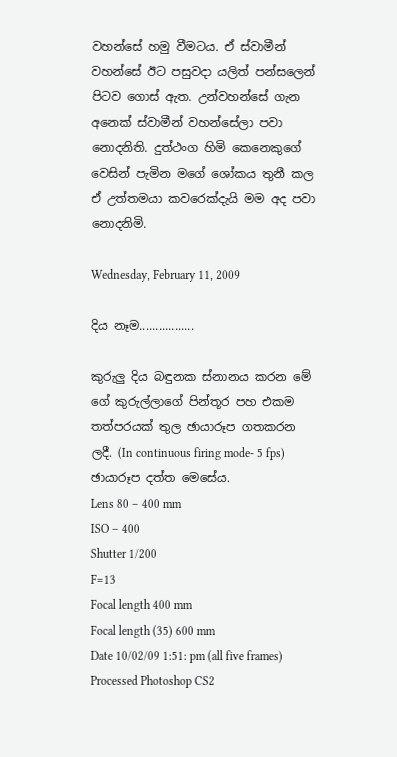වහන්සේ හමු වීමටය. ඒ ස්වාමීන් වහන්සේ ඊට පසුවදා යලිත් පන්සලෙන් පිටව ගොස් ඇත. උන්වහන්සේ ගැන අනෙක් ස්වාමීන් වහන්සේලා පවා නොදනිති. දුත්ථංග හිමි කෙනෙකුගේ වෙසින් පැමින මගේ ශෝකය තුනී කල ඒ උත්තමයා කවරෙක්දැයි මම අද පවා නොදනිමි.

Wednesday, February 11, 2009

දිය නෑම.................

කුරුලු දිය බඳුනක ස්නානය කරන මේ ගේ කුරුල්ලාගේ පින්තූර පහ එකම තත්පරයක් තුල ඡායාරූප ගතකරන ලදී. (In continuous firing mode- 5 fps)
ඡායාරූප දත්ත මෙසේය.
Lens 80 – 400 mm
ISO – 400
Shutter 1/200
F=13
Focal length 400 mm
Focal length (35) 600 mm
Date 10/02/09 1:51: pm (all five frames)
Processed Photoshop CS2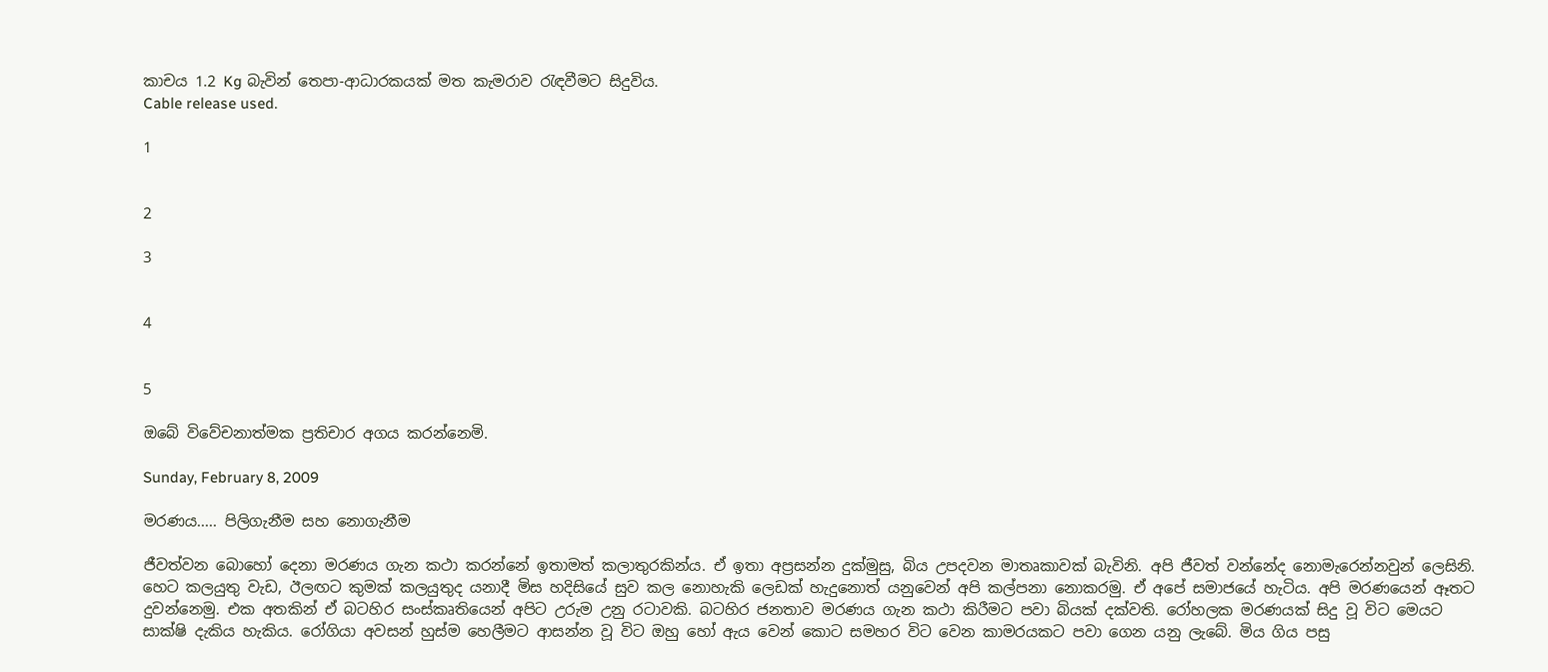කාචය 1.2 Kg බැවින් තෙපා-ආධාරකයක් මත කැමරාව රැඳවීමට සිදුවිය.
Cable release used.

1


2

3


4


5

ඔබේ විවේචනාත්මක ප්‍රතිචාර අගය කරන්නෙමි.

Sunday, February 8, 2009

මරණය..... පිලිගැනීම සහ නොගැනීම

ජීවත්වන බොහෝ දෙනා මරණය ගැන කථා කරන්නේ ඉතාමත් කලාතුරකින්ය. ඒ ඉතා අප්‍රසන්න දුක්මුසු, බිය උපදවන මාතෘකාවක් බැවිනි. අපි ජීවත් වන්නේද නොමැරෙන්නවුන් ලෙසිනි. හෙට කලයුතු වැඩ, ඊලඟට කුමක් කලයුතුද යනාදී මිස හදිසියේ සුව කල නොහැකි ලෙඩක් හැදුනොත් යනුවෙන් අපි කල්පනා නොකරමු. ඒ අපේ සමාජයේ හැටිය. අපි මරණයෙන් ඈතට දුවන්නෙමු. එක අතකින් ඒ බටහිර සංස්කෘතියෙන් අපිට උරුම උනු රටාවකි. බටහිර ජනතාව මරණය ගැන කථා කිරීමට පවා බියක් දක්වති. රෝහලක මරණයක් සිදු වූ විට මෙයට සාක්ෂි දැකිය හැකිය. රෝගියා අවසන් හුස්ම හෙලීමට ආසන්න වූ විට ඔහු හෝ ඇය වෙන් කොට සමහර විට වෙන කාමරයකට පවා ගෙන යනු ලැබේ. මිය ගිය පසු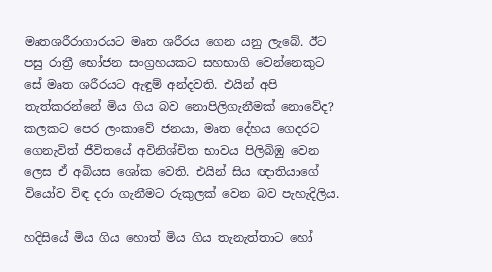මෘතශරීරාගාරයට මෘත ශරීරය ගෙන යනු ලැබේ. ඊට පසු රාත්‍රී භෝජන සංග්‍රහයකට සහභාගි වෙන්නෙකුට සේ මෘත ශරීරයට ඇඳුම් අන්දවති. එයින් අපි තැත්කරන්නේ මිය ගිය බව නොපිලිගැනීමක් නොවේද? කලකට පෙර ලංකාවේ ජනයා, මෘත දේහය ගෙදරට ගෙනැවිත් ජීවිතයේ අවිනිශ්චිත භාවය පිලිබිඹු වෙන ලෙස ඒ අබියස ශෝක වෙති. එයින් සිය ඥාතියාගේ වියෝව විඳ දරා ගැනීමට රුකුලක් වෙන බව පැහැදිලිය.

හදිසියේ මිය ගිය හොත් මිය ගිය තැනැත්තාට හෝ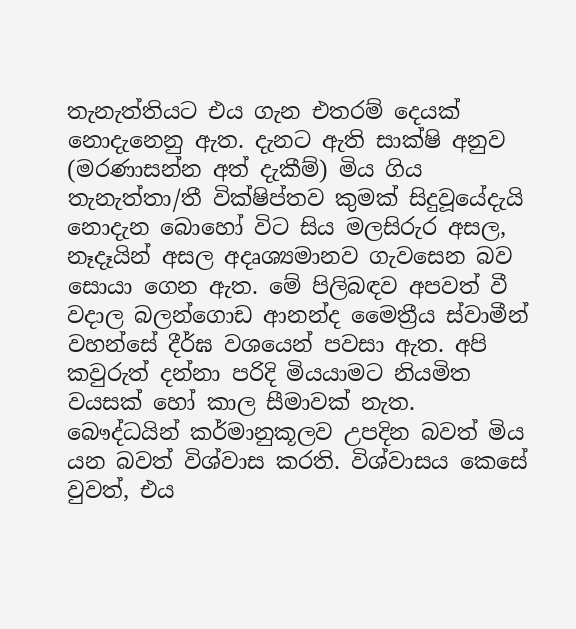තැනැත්තියට එය ගැන එතරම් දෙයක් නොදැනෙනු ඇත. දැනට ඇති සාක්ෂි අනුව (මරණාසන්න අත් දැකීම්) මිය ගිය තැනැත්තා/තී වික්ෂිප්තව කුමක් සිදුවූයේදැයි නොදැන බොහෝ විට සිය මලසිරුර අසල, නෑදෑයින් අසල අදෘශ්‍යමානව ගැවසෙන බව සොයා ගෙන ඇත. මේ පිලිබඳව අපවත් වී වදාල බලන්ගොඩ ආනන්ද මෛත්‍රීය ස්වාමීන් වහන්සේ දීර්ඝ වශයෙන් පවසා ඇත. අපි කවුරුත් දන්නා පරිදි මියයාමට නියමිත වයසක් හෝ කාල සීමාවක් නැත. බෞද්ධයින් කර්මානුකූලව උපදින බවත් මිය යන බවත් විශ්වාස කරති. විශ්වාසය කෙසේ වුවත්, එය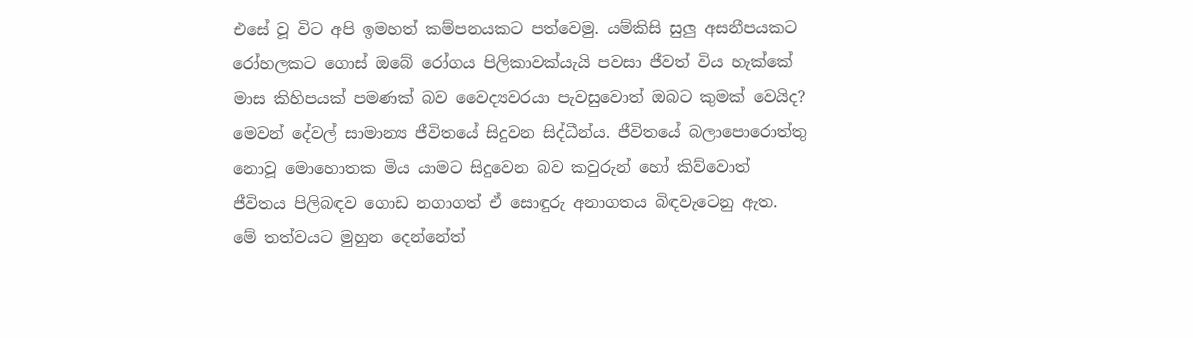එසේ වූ විට අපි ඉමහත් කම්පනයකට පත්වෙමු. යම්කිසි සුලු අසනීපයකට රෝහලකට ගොස් ඔබේ රෝගය පිලිකාවක්යැයි පවසා ජීවත් විය හැක්කේ මාස කිහිපයක් පමණක් බව වෛද්‍යවරයා පැවසුවොත් ඔබට කුමක් වෙයිද? මෙවන් දේවල් සාමාන්‍ය ජීවිතයේ සිදුවන සිද්ධීන්ය. ජීවිතයේ බලාපොරොත්තු නොවූ මොහොතක මිය යාමට සිදුවෙන බව කවුරුන් හෝ කිව්වොත් ජීවිතය පිලිබඳව ගොඩ නගාගත් ඒ සොඳුරු අනාගතය බිඳවැටෙනු ඇත. මේ තත්වයට මුහුන දෙන්නේත්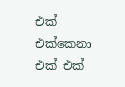එක් එක්කෙනා එක් එක්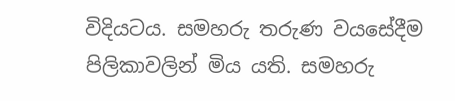විදියටය. සමහරු තරුණ වයසේදීම පිලිකාවලින් මිය යති. සමහරු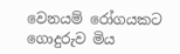වෙනයම් රෝගයකට ගොදුරුව මිය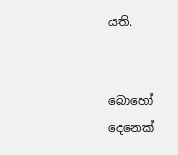යති.


බොහෝ දෙනෙක්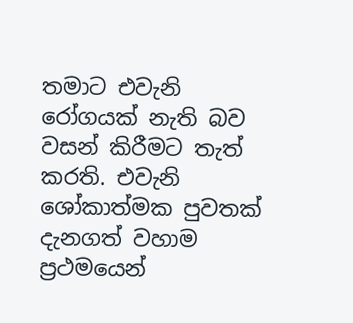තමාට එවැනි රෝගයක් නැති බව වසන් කිරීමට තැත් කරති. එවැනි ශෝකාත්මක පුවතක් දැනගත් වහාම ප්‍රථමයෙන්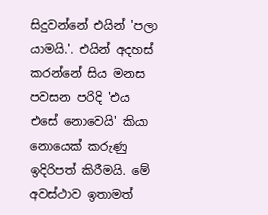සිදුවන්නේ එයින් 'පලා යාමයි.'. එයින් අදහස් කරන්නේ සිය මනස පවසන පරිදි 'එය එසේ නොවෙයි' කියා නොයෙක් කරුණු ඉදිරිපත් කිරීමයි. මේ අවස්ථාව ඉතාමත්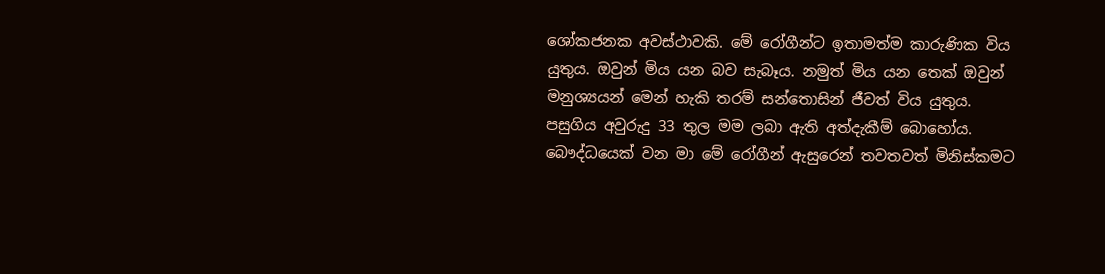ශෝකජනක අවස්ථාවකි. මේ රෝගීන්ට ඉතාමත්ම කාරුණික විය යුතුය. ඔවුන් මිය යන බව සැබෑය. නමුත් මිය යන තෙක් ඔවුන් මනුශ්‍යයන් මෙන් හැකි තරම් සන්තොසින් ජීවත් විය යුතුය. පසුගිය අවුරුදු 33 තුල මම ලබා ඇති අත්දැකීම් බොහෝය. බෞද්ධයෙක් වන මා මේ රෝගීන් ඇසුරෙන් තවතවත් මිනිස්කමට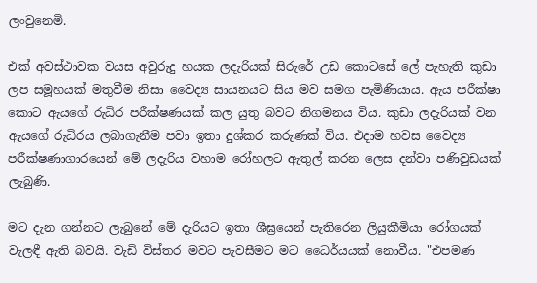ලංවුනෙමි.

එක් අවස්ථාවක වයස අවුරුදු හයක ලදැරියක් සිරුරේ උඩ කොටසේ ලේ පැහැති කුඩා ලප සමූහයක් මතුවීම නිසා වෛද්‍ය සායනයට සිය මව සමග පැමිණියාය. ඇය පරීක්ෂා කොට ඇයගේ රුධිර පරීක්ෂණයක් කල යුතු බවට නිගමනය විය. කුඩා ලදැරියක් වන ඇයගේ රුධිරය ලබාගැනීම පවා ඉතා දුශ්කර කරුණක් විය. එදාම හවස වෛද්‍ය පරීක්ෂණාගාරයෙන් මේ ලදැරිය වහාම රෝහලට ඇතුල් කරන ලෙස දන්වා පණිවුඩයක් ලැබුණි.

මට දැන ගන්නට ලැබුනේ මේ දැරියට ඉතා ශීඝ්‍රයෙන් පැතිරෙන ලියුකීමියා රෝගයක් වැලඳී ඇති බවයි. වැඩි විස්තර මවට පැවසීමට මට ධෛර්යයක් නොවීය. "එපමණ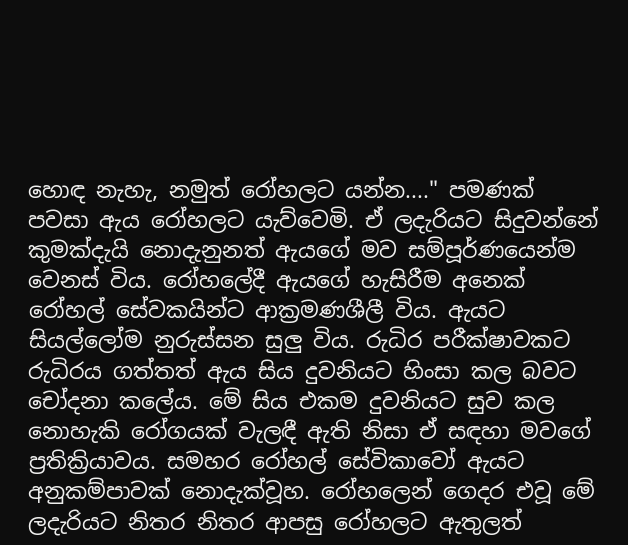හොඳ නැහැ, නමුත් රෝහලට යන්න...." පමණක් පවසා ඇය රෝහලට යැව්වෙමි. ඒ ලදැරියට සිදුවන්නේ කුමක්දැයි නොදැනුනත් ඇයගේ මව සම්පූර්ණයෙන්ම වෙනස් විය. රෝහලේදී ඇයගේ හැසිරීම අනෙක් රෝහල් සේවකයින්ට ආක්‍රමණශීලී විය. ඇයට සියල්ලෝම නුරුස්සන සුලු විය. රුධිර පරීක්ෂාවකට රුධිරය ගත්තත් ඇය සිය දුවනියට හිංසා කල බවට චෝදනා කලේය. මේ සිය එකම දුවනියට සුව කල නොහැකි රෝගයක් වැලඳී ඇති නිසා ඒ සඳහා මවගේ ප්‍රතික්‍රියාවය. සමහර රෝහල් සේවිකාවෝ ඇයට අනුකම්පාවක් නොදැක්වූහ. රෝහලෙන් ගෙදර එවූ මේ ලදැරියට නිතර නිතර ආපසු රෝහලට ඇතුලත්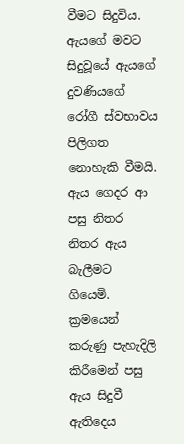වීමට සිදුවිය. ඇයගේ මවට සිදුවූයේ ඇයගේ දුවණියගේ රෝගී ස්වභාවය පිලිගත නොහැකි වීමයි. ඇය ගෙදර ආ පසු නිතර නිතර ඇය බැලීමට ගියෙමි. ක්‍රමයෙන් කරුණු පැහැදිලි කිරීමෙන් පසු ඇය සිදුවී ඇතිදෙය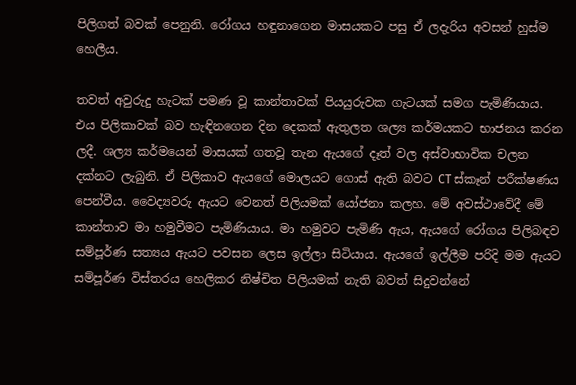පිලිගත් බවක් පෙනුනි. රෝගය හඳුනාගෙන මාසයකට පසු ඒ ලදැරිය අවසන් හුස්ම හෙලීය.

තවත් අවුරුදු හැටක් පමණ වූ කාන්තාවක් පියයුරුවක ගැටයක් සමග පැමිණියාය. එය පිලිකාවක් බව හැඳිනගෙන දින දෙකක් ඇතුලත ශල්‍ය කර්මයකට භාජනය කරන ලදී. ශල්‍ය කර්මයෙන් මාසයක් ගතවූ තැන ඇයගේ දෑත් වල අස්වාභාවික චලන දක්නට ලැබුනි. ඒ පිලිකාව ඇයගේ මොලයට ගොස් ඇති බවට CT ස්කෑන් පරීක්ෂණය පෙන්වීය. වෛද්‍යවරු ඇයට වෙනත් පිලියමක් යෝජනා කලහ. මේ අවස්ථාවේදී මේ කාන්තාව මා හමුවීමට පැමිණියාය. මා හමුවට පැමිණි ඇය, ඇයගේ රෝගය පිලිබඳව සම්පූර්ණ සත්‍යය ඇයට පවසන ලෙස ඉල්ලා සිටියාය. ඇයගේ ඉල්ලීම පරිදි මම ඇයට සම්පූර්ණ විස්තරය හෙලිකර නිෂ්චිත පිලියමක් නැති බවත් සිදුවන්නේ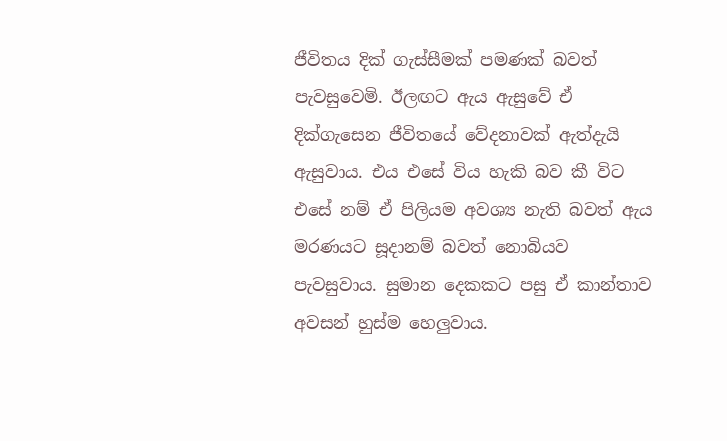ජීවිතය දික් ගැස්සීමක් පමණක් බවත් පැවසුවෙමි. ඊලඟට ඇය ඇසුවේ ඒ දික්ගැසෙන ජීවිතයේ වේදනාවක් ඇත්දැයි ඇසුවාය. එය එසේ විය හැකි බව කී විට එසේ නම් ඒ පිලියම අවශ්‍ය නැති බවත් ඇය මරණයට සූදානම් බවත් නොබියව පැවසුවාය. සුමාන දෙකකට පසු ඒ කාන්තාව අවසන් හුස්ම හෙලුවාය.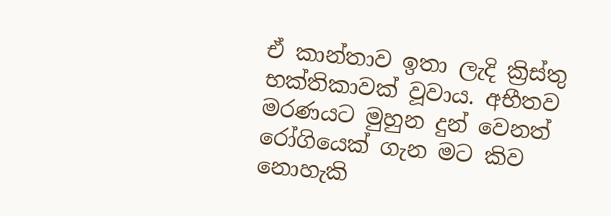ඒ කාන්තාව ඉතා ලැදි ක්‍රිස්තු භක්තිකාවක් වූවාය. අභීතව මරණයට මුහුන දුන් වෙනත් රෝගියෙක් ගැන මට කිව නොහැකි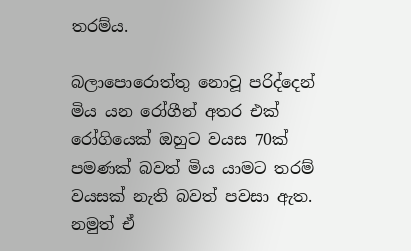තරම්ය.

බලාපොරොත්තු නොවූ පරිද්දෙන් මිය යන රෝගීන් අතර එක් රෝගියෙක් ඔහුට වයස 70ක් පමණක් බවත් මිය යාමට තරම් වයසක් නැති බවත් පවසා ඇත. නමුත් ඒ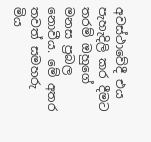අවස්ථාවේදී එය පැහැදිලි කර දීමට තරම් ඔහුගේ මනස ප්‍රබල නොවීය. මේ අතර තවත් සමහරු මිය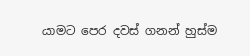යාමට පෙර දවස් ගනන් හුස්ම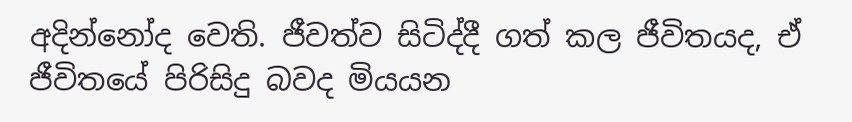අදින්නෝද වෙති. ජීවත්ව සිටිද්දී ගත් කල ජීවිතයද, ඒ ජීවිතයේ පිරිසිදු බවද මියයන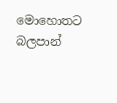මොහොතට බලපාන්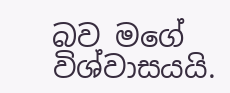බව මගේ විශ්වාසයයි.